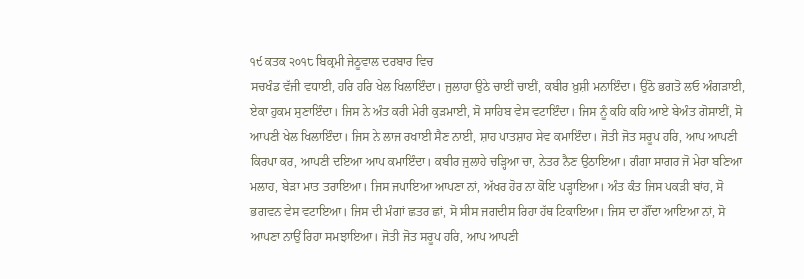੧੯ ਕਤਕ ੨੦੧੮ ਬਿਕ੍ਰਮੀ ਜੇਠੂਵਾਲ ਦਰਬਾਰ ਵਿਚ
ਸਚਖੰਡ ਵੱਜੀ ਵਧਾਈ, ਹਰਿ ਹਰਿ ਖੇਲ ਖਿਲਾਇੰਦਾ। ਜੁਲਾਹਾ ਉਠੇ ਚਾਈਂ ਚਾਈਂ, ਕਬੀਰ ਖ਼ੁਸ਼ੀ ਮਨਾਇੰਦਾ। ਉਠੋ ਭਗਤੋ ਲਓ ਅੰਗੜਾਈ, ਏਕਾ ਹੁਕਮ ਸੁਣਾਇੰਦਾ। ਜਿਸ ਨੇ ਅੰਤ ਕਰੀ ਮੇਰੀ ਕੁੜਮਾਈ, ਸੋ ਸਾਹਿਬ ਵੇਸ ਵਟਾਇੰਦਾ। ਜਿਸ ਨੂੰ ਕਹਿ ਕਹਿ ਆਏ ਬੇਅੰਤ ਗੋਸਾਈਂ, ਸੋ ਆਪਣੀ ਖੇਲ ਖਿਲਾਇੰਦਾ। ਜਿਸ ਨੇ ਲਾਜ ਰਖਾਈ ਸੈਣ ਨਾਈ, ਸ਼ਾਹ ਪਾਤਸ਼ਾਹ ਸੇਵ ਕਮਾਇੰਦਾ। ਜੋਤੀ ਜੋਤ ਸਰੂਪ ਹਰਿ, ਆਪ ਆਪਣੀ ਕਿਰਪਾ ਕਰ, ਆਪਣੀ ਦਇਆ ਆਪ ਕਮਾਇੰਦਾ। ਕਬੀਰ ਜੁਲਾਹੇ ਚੜ੍ਹਿਆ ਚਾ, ਨੇਤਰ ਨੈਣ ਉਠਾਇਆ। ਗੰਗਾ ਸਾਗਰ ਜੋ ਮੇਰਾ ਬਣਿਆ ਮਲਾਹ, ਬੇੜਾ ਮਾਤ ਤਰਾਇਆ। ਜਿਸ ਜਪਾਇਆ ਆਪਣਾ ਨਾਂ, ਅੱਖਰ ਹੋਰ ਨਾ ਕੋਇ ਪੜ੍ਹਾਇਆ। ਅੰਤ ਕੰਤ ਜਿਸ ਪਕੜੀ ਬਾਂਹ, ਸੋ ਭਗਵਨ ਵੇਸ ਵਟਾਇਆ। ਜਿਸ ਦੀ ਮੰਗਾਂ ਛਤਰ ਛਾਂ, ਸੋ ਸੀਸ ਜਗਦੀਸ ਰਿਹਾ ਹੱਥ ਟਿਕਾਇਆ। ਜਿਸ ਦਾ ਗੌਂਦਾ ਆਇਆ ਨਾਂ, ਸੋ ਆਪਣਾ ਨਾਉਂ ਰਿਹਾ ਸਮਝਾਇਆ। ਜੋਤੀ ਜੋਤ ਸਰੂਪ ਹਰਿ, ਆਪ ਆਪਣੀ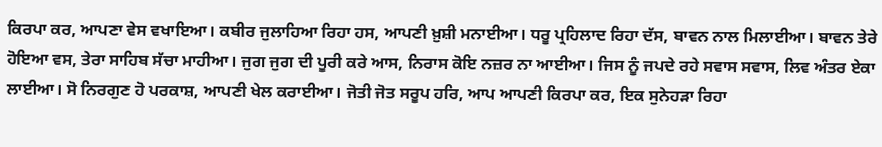ਕਿਰਪਾ ਕਰ, ਆਪਣਾ ਵੇਸ ਵਖਾਇਆ। ਕਬੀਰ ਜੁਲਾਹਿਆ ਰਿਹਾ ਹਸ, ਆਪਣੀ ਖ਼ੁਸ਼ੀ ਮਨਾਈਆ। ਧਰੂ ਪ੍ਰਹਿਲਾਦ ਰਿਹਾ ਦੱਸ, ਬਾਵਨ ਨਾਲ ਮਿਲਾਈਆ। ਬਾਵਨ ਤੇਰੇ ਹੋਇਆ ਵਸ, ਤੇਰਾ ਸਾਹਿਬ ਸੱਚਾ ਮਾਹੀਆ। ਜੁਗ ਜੁਗ ਦੀ ਪੂਰੀ ਕਰੇ ਆਸ, ਨਿਰਾਸ ਕੋਇ ਨਜ਼ਰ ਨਾ ਆਈਆ। ਜਿਸ ਨੂੰ ਜਪਦੇ ਰਹੇ ਸਵਾਸ ਸਵਾਸ, ਲਿਵ ਅੰਤਰ ਏਕਾ ਲਾਈਆ। ਸੋ ਨਿਰਗੁਣ ਹੋ ਪਰਕਾਸ਼, ਆਪਣੀ ਖੇਲ ਕਰਾਈਆ। ਜੋਤੀ ਜੋਤ ਸਰੂਪ ਹਰਿ, ਆਪ ਆਪਣੀ ਕਿਰਪਾ ਕਰ, ਇਕ ਸੁਨੇਹੜਾ ਰਿਹਾ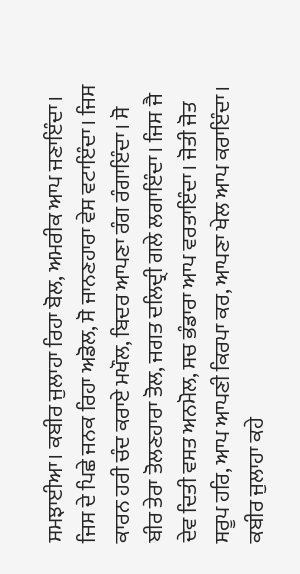ਸਮਝਾਈਆ। ਕਬੀਰ ਜੁਲਾਹਾ ਰਿਹਾ ਬੋਲ, ਅਮਰੀਕ ਆਪ ਜਣਾਇੰਦਾ। ਜਿਸ ਦੇ ਪਿਛੇ ਜਨਕ ਰਿਹਾ ਅਡੋਲ, ਸੋ ਜਾਨਣਹਾਰਾ ਵੇਸ ਵਟਾਇੰਦਾ। ਜਿਸ ਕਾਰਨ ਹਰੀ ਚੰਦ ਕਰਾਏ ਮਖੌਲ, ਬਿਦਰ ਆਪਣਾ ਰੰਗ ਰੰਗਾਇੰਦਾ। ਸੋ ਬੀਰ ਤੇਰਾ ਤੋਲਣਹਾਰਾ ਤੋਲ, ਜਗਤ ਦਲਿਦ੍ਰੀ ਗਲੇ ਲਗਾਇੰਦਾ। ਜਿਸ ਜੈ ਦੇਵ ਦਿਤੀ ਵਸਤ ਅਨਮੋਲ, ਸਚ ਭੰਡਾਰਾ ਆਪ ਵਰਤਾਇੰਦਾ। ਜੋਤੀ ਜੋਤ ਸਰੂਪ ਹਰਿ, ਆਪ ਆਪਣੀ ਕਿਰਪਾ ਕਰ, ਆਪਣਾ ਖੇਲ ਆਪ ਕਰਾਇੰਦਾ। ਕਬੀਰ ਜੁਲਾਹਾ ਕਹੇ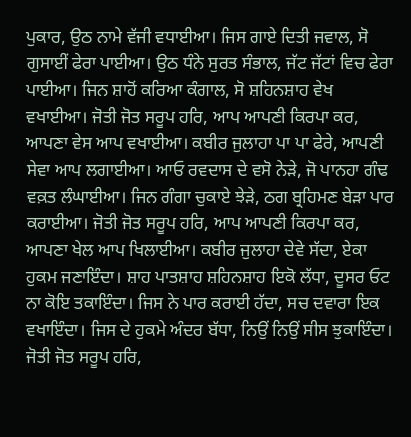ਪੁਕਾਰ, ਉਠ ਨਾਮੇ ਵੱਜੀ ਵਧਾਈਆ। ਜਿਸ ਗਾਏ ਦਿਤੀ ਜਵਾਲ, ਸੋ ਗੁਸਾਈਂ ਫੇਰਾ ਪਾਈਆ। ਉਠ ਧੰਨੇ ਸੁਰਤ ਸੰਭਾਲ, ਜੱਟ ਜੱਟਾਂ ਵਿਚ ਫੇਰਾ ਪਾਈਆ। ਜਿਨ ਸ਼ਾਹੋਂ ਕਰਿਆ ਕੰਗਾਲ, ਸੋ ਸ਼ਹਿਨਸ਼ਾਹ ਵੇਖ ਵਖਾਈਆ। ਜੋਤੀ ਜੋਤ ਸਰੂਪ ਹਰਿ, ਆਪ ਆਪਣੀ ਕਿਰਪਾ ਕਰ, ਆਪਣਾ ਵੇਸ ਆਪ ਵਖਾਈਆ। ਕਬੀਰ ਜੁਲਾਹਾ ਪਾ ਪਾ ਫੇਰੇ, ਆਪਣੀ ਸੇਵਾ ਆਪ ਲਗਾਈਆ। ਆਓ ਰਵਦਾਸ ਦੇ ਵਸੋ ਨੇੜੇ, ਜੋ ਪਾਨਹਾ ਗੰਢ ਵਕ਼ਤ ਲੰਘਾਈਆ। ਜਿਨ ਗੰਗਾ ਚੁਕਾਏ ਝੇੜੇ, ਠਗ ਬ੍ਰਹਿਮਣ ਬੇੜਾ ਪਾਰ ਕਰਾਈਆ। ਜੋਤੀ ਜੋਤ ਸਰੂਪ ਹਰਿ, ਆਪ ਆਪਣੀ ਕਿਰਪਾ ਕਰ, ਆਪਣਾ ਖੇਲ ਆਪ ਖਿਲਾਈਆ। ਕਬੀਰ ਜੁਲਾਹਾ ਦੇਵੇ ਸੱਦਾ, ਏਕਾ ਹੁਕਮ ਜਣਾਇੰਦਾ। ਸ਼ਾਹ ਪਾਤਸ਼ਾਹ ਸ਼ਹਿਨਸ਼ਾਹ ਇਕੋ ਲੱਧਾ, ਦੂਸਰ ਓਟ ਨਾ ਕੋਇ ਤਕਾਇੰਦਾ। ਜਿਸ ਨੇ ਪਾਰ ਕਰਾਈ ਹੱਦਾ, ਸਚ ਦਵਾਰਾ ਇਕ ਵਖਾਇੰਦਾ। ਜਿਸ ਦੇ ਹੁਕਮੇ ਅੰਦਰ ਬੱਧਾ, ਨਿਉਂ ਨਿਉਂ ਸੀਸ ਝੁਕਾਇੰਦਾ। ਜੋਤੀ ਜੋਤ ਸਰੂਪ ਹਰਿ,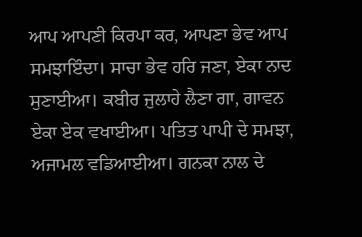ਆਪ ਆਪਣੀ ਕਿਰਪਾ ਕਰ, ਆਪਣਾ ਭੇਵ ਆਪ ਸਮਝਾਇੰਦਾ। ਸਾਚਾ ਭੇਵ ਹਰਿ ਜਣਾ, ਏਕਾ ਨਾਦ ਸੁਣਾਈਆ। ਕਬੀਰ ਜੁਲਾਹੇ ਲੈਣਾ ਗਾ, ਗਾਵਨ ਏਕਾ ਏਕ ਵਖਾਈਆ। ਪਤਿਤ ਪਾਪੀ ਦੇ ਸਮਝਾ, ਅਜਾਮਲ ਵਡਿਆਈਆ। ਗਨਕਾ ਨਾਲ ਦੇ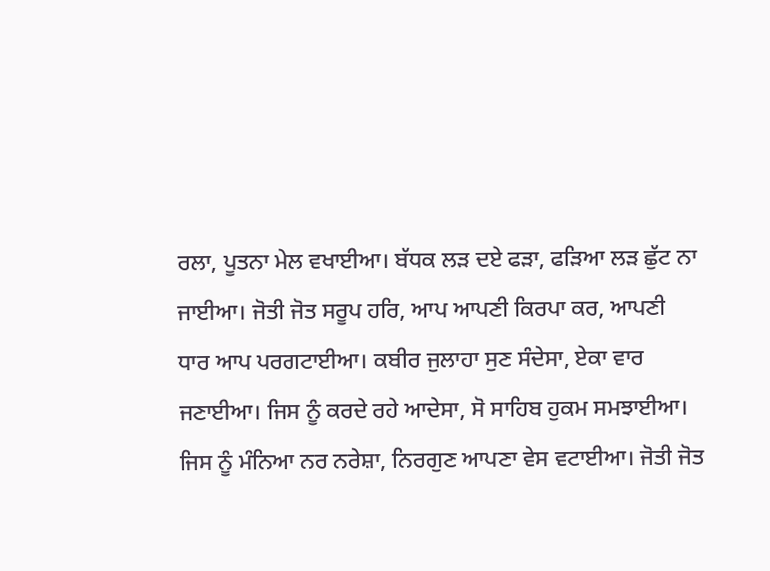ਰਲਾ, ਪੂਤਨਾ ਮੇਲ ਵਖਾਈਆ। ਬੱਧਕ ਲੜ ਦਏ ਫੜਾ, ਫੜਿਆ ਲੜ ਛੁੱਟ ਨਾ ਜਾਈਆ। ਜੋਤੀ ਜੋਤ ਸਰੂਪ ਹਰਿ, ਆਪ ਆਪਣੀ ਕਿਰਪਾ ਕਰ, ਆਪਣੀ ਧਾਰ ਆਪ ਪਰਗਟਾਈਆ। ਕਬੀਰ ਜੁਲਾਹਾ ਸੁਣ ਸੰਦੇਸਾ, ਏਕਾ ਵਾਰ ਜਣਾਈਆ। ਜਿਸ ਨੂੰ ਕਰਦੇ ਰਹੇ ਆਦੇਸਾ, ਸੋ ਸਾਹਿਬ ਹੁਕਮ ਸਮਝਾਈਆ। ਜਿਸ ਨੂੰ ਮੰਨਿਆ ਨਰ ਨਰੇਸ਼ਾ, ਨਿਰਗੁਣ ਆਪਣਾ ਵੇਸ ਵਟਾਈਆ। ਜੋਤੀ ਜੋਤ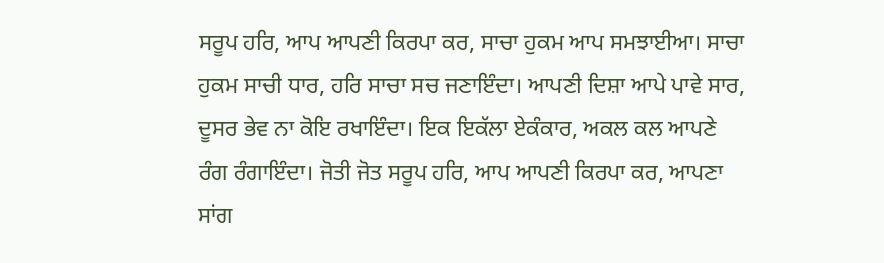ਸਰੂਪ ਹਰਿ, ਆਪ ਆਪਣੀ ਕਿਰਪਾ ਕਰ, ਸਾਚਾ ਹੁਕਮ ਆਪ ਸਮਝਾਈਆ। ਸਾਚਾ ਹੁਕਮ ਸਾਚੀ ਧਾਰ, ਹਰਿ ਸਾਚਾ ਸਚ ਜਣਾਇੰਦਾ। ਆਪਣੀ ਦਿਸ਼ਾ ਆਪੇ ਪਾਵੇ ਸਾਰ, ਦੂਸਰ ਭੇਵ ਨਾ ਕੋਇ ਰਖਾਇੰਦਾ। ਇਕ ਇਕੱਲਾ ਏਕੰਕਾਰ, ਅਕਲ ਕਲ ਆਪਣੇ ਰੰਗ ਰੰਗਾਇੰਦਾ। ਜੋਤੀ ਜੋਤ ਸਰੂਪ ਹਰਿ, ਆਪ ਆਪਣੀ ਕਿਰਪਾ ਕਰ, ਆਪਣਾ ਸਾਂਗ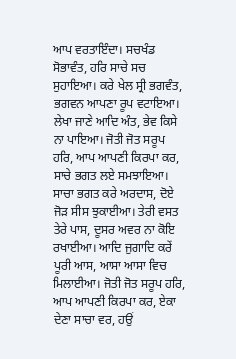ਆਪ ਵਰਤਾਇੰਦਾ। ਸਚਖੰਡ ਸੋਭਾਵੰਤ, ਹਰਿ ਸਾਚੇ ਸਚ ਸੁਹਾਇਆ। ਕਰੇ ਖੇਲ ਸ੍ਰੀ ਭਗਵੰਤ, ਭਗਵਨ ਆਪਣਾ ਰੂਪ ਵਟਾਇਆ। ਲੇਖਾ ਜਾਣੇ ਆਦਿ ਅੰਤ, ਭੇਵ ਕਿਸੇ ਨਾ ਪਾਇਆ। ਜੋਤੀ ਜੋਤ ਸਰੂਪ ਹਰਿ, ਆਪ ਆਪਣੀ ਕਿਰਪਾ ਕਰ, ਸਾਚੇ ਭਗਤ ਲਏ ਸਮਝਾਇਆ। ਸਾਚਾ ਭਗਤ ਕਰੇ ਅਰਦਾਸ, ਦੋਏ ਜੋੜ ਸੀਸ ਝੁਕਾਈਆ। ਤੇਰੀ ਵਸਤ ਤੇਰੇ ਪਾਸ, ਦੂਸਰ ਅਵਰ ਨਾ ਕੋਇ ਰਖਾਈਆ। ਆਦਿ ਜੁਗਾਦਿ ਕਰੇਂ ਪੂਰੀ ਆਸ, ਆਸਾ ਆਸਾ ਵਿਚ ਮਿਲਾਈਆ। ਜੋਤੀ ਜੋਤ ਸਰੂਪ ਹਰਿ, ਆਪ ਆਪਣੀ ਕਿਰਪਾ ਕਰ, ਏਕਾ ਦੇਣਾ ਸਾਚਾ ਵਰ, ਹਉਂ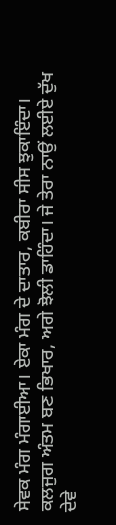ਸੇਵਕ ਮੰਗ ਮੰਗਾਈਆ। ਏਕਾ ਮੰਗ ਦੇ ਦਾਤਾਰ, ਕਬੀਰਾ ਸੀਸ ਝੁਕਾਇੰਦਾ। ਕਲਜੁਗ ਅੰਤਮ ਬਣ ਭਿਖਾਰ, ਅਗੇ ਝੋਲੀ ਡਾਹਿੰਦਾ। ਜੇ ਤੇਰਾ ਨਾਉਂ ਲਈਏ ਦੁੱਖ ਦੇਵੇ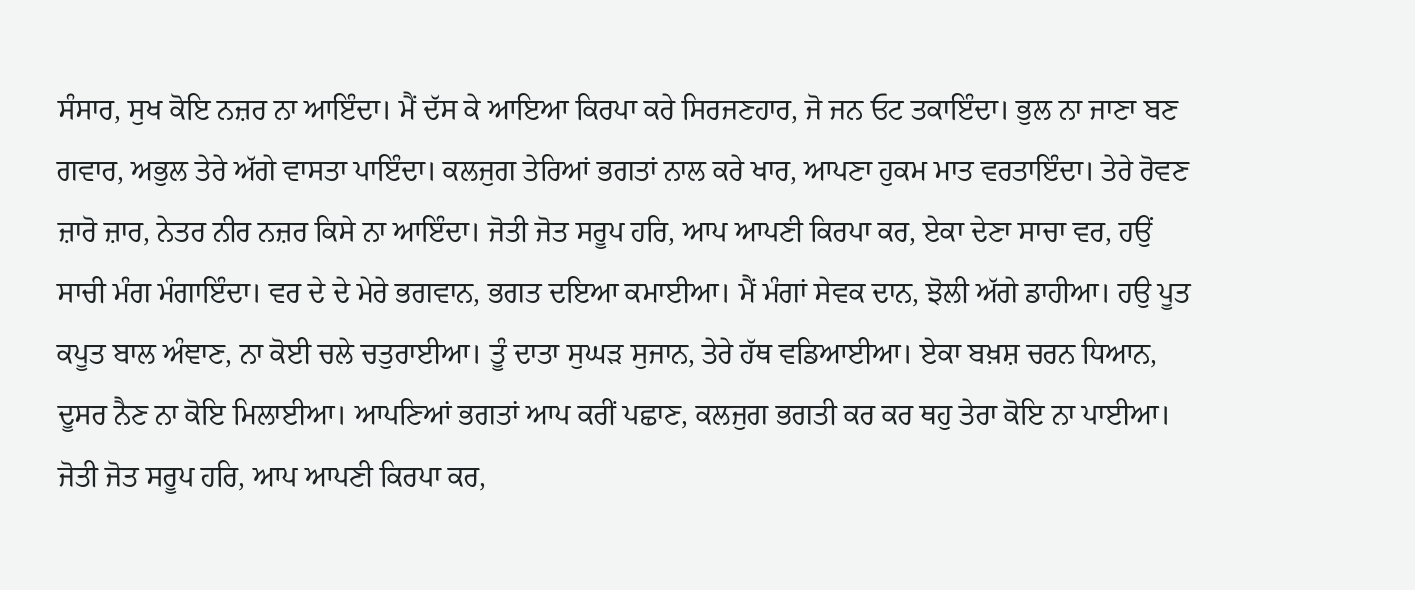ਸੰਸਾਰ, ਸੁਖ ਕੋਇ ਨਜ਼ਰ ਨਾ ਆਇੰਦਾ। ਮੈਂ ਦੱਸ ਕੇ ਆਇਆ ਕਿਰਪਾ ਕਰੇ ਸਿਰਜਣਹਾਰ, ਜੋ ਜਨ ਓਟ ਤਕਾਇੰਦਾ। ਭੁਲ ਨਾ ਜਾਣਾ ਬਣ ਗਵਾਰ, ਅਭੁਲ ਤੇਰੇ ਅੱਗੇ ਵਾਸਤਾ ਪਾਇੰਦਾ। ਕਲਜੁਗ ਤੇਰਿਆਂ ਭਗਤਾਂ ਨਾਲ ਕਰੇ ਖਾਰ, ਆਪਣਾ ਹੁਕਮ ਮਾਤ ਵਰਤਾਇੰਦਾ। ਤੇਰੇ ਰੋਵਣ ਜ਼ਾਰੋ ਜ਼ਾਰ, ਨੇਤਰ ਨੀਰ ਨਜ਼ਰ ਕਿਸੇ ਨਾ ਆਇੰਦਾ। ਜੋਤੀ ਜੋਤ ਸਰੂਪ ਹਰਿ, ਆਪ ਆਪਣੀ ਕਿਰਪਾ ਕਰ, ਏਕਾ ਦੇਣਾ ਸਾਚਾ ਵਰ, ਹਉਂ ਸਾਚੀ ਮੰਗ ਮੰਗਾਇੰਦਾ। ਵਰ ਦੇ ਦੇ ਮੇਰੇ ਭਗਵਾਨ, ਭਗਤ ਦਇਆ ਕਮਾਈਆ। ਮੈਂ ਮੰਗਾਂ ਸੇਵਕ ਦਾਨ, ਝੋਲੀ ਅੱਗੇ ਡਾਹੀਆ। ਹਉ ਪੂਤ ਕਪੂਤ ਬਾਲ ਅੰਞਾਣ, ਨਾ ਕੋਈ ਚਲੇ ਚਤੁਰਾਈਆ। ਤੂੰ ਦਾਤਾ ਸੁਘੜ ਸੁਜਾਨ, ਤੇਰੇ ਹੱਥ ਵਡਿਆਈਆ। ਏਕਾ ਬਖ਼ਸ਼ ਚਰਨ ਧਿਆਨ, ਦੂਸਰ ਨੈਣ ਨਾ ਕੋਇ ਮਿਲਾਈਆ। ਆਪਣਿਆਂ ਭਗਤਾਂ ਆਪ ਕਰੀਂ ਪਛਾਣ, ਕਲਜੁਗ ਭਗਤੀ ਕਰ ਕਰ ਥਹੁ ਤੇਰਾ ਕੋਇ ਨਾ ਪਾਈਆ। ਜੋਤੀ ਜੋਤ ਸਰੂਪ ਹਰਿ, ਆਪ ਆਪਣੀ ਕਿਰਪਾ ਕਰ,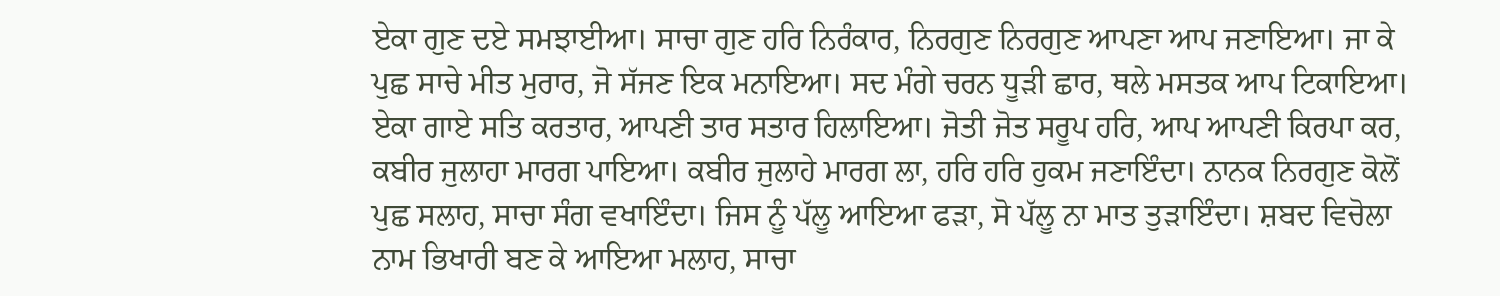ਏਕਾ ਗੁਣ ਦਏ ਸਮਝਾਈਆ। ਸਾਚਾ ਗੁਣ ਹਰਿ ਨਿਰੰਕਾਰ, ਨਿਰਗੁਣ ਨਿਰਗੁਣ ਆਪਣਾ ਆਪ ਜਣਾਇਆ। ਜਾ ਕੇ ਪੁਛ ਸਾਚੇ ਮੀਤ ਮੁਰਾਰ, ਜੋ ਸੱਜਣ ਇਕ ਮਨਾਇਆ। ਸਦ ਮੰਗੇ ਚਰਨ ਧੂੜੀ ਛਾਰ, ਥਲੇ ਮਸਤਕ ਆਪ ਟਿਕਾਇਆ। ਏਕਾ ਗਾਏ ਸਤਿ ਕਰਤਾਰ, ਆਪਣੀ ਤਾਰ ਸਤਾਰ ਹਿਲਾਇਆ। ਜੋਤੀ ਜੋਤ ਸਰੂਪ ਹਰਿ, ਆਪ ਆਪਣੀ ਕਿਰਪਾ ਕਰ, ਕਬੀਰ ਜੁਲਾਹਾ ਮਾਰਗ ਪਾਇਆ। ਕਬੀਰ ਜੁਲਾਹੇ ਮਾਰਗ ਲਾ, ਹਰਿ ਹਰਿ ਹੁਕਮ ਜਣਾਇੰਦਾ। ਨਾਨਕ ਨਿਰਗੁਣ ਕੋਲੋਂ ਪੁਛ ਸਲਾਹ, ਸਾਚਾ ਸੰਗ ਵਖਾਇੰਦਾ। ਜਿਸ ਨੂੰ ਪੱਲੂ ਆਇਆ ਫੜਾ, ਸੋ ਪੱਲੂ ਨਾ ਮਾਤ ਤੁੜਾਇੰਦਾ। ਸ਼ਬਦ ਵਿਚੋਲਾ ਨਾਮ ਭਿਖਾਰੀ ਬਣ ਕੇ ਆਇਆ ਮਲਾਹ, ਸਾਚਾ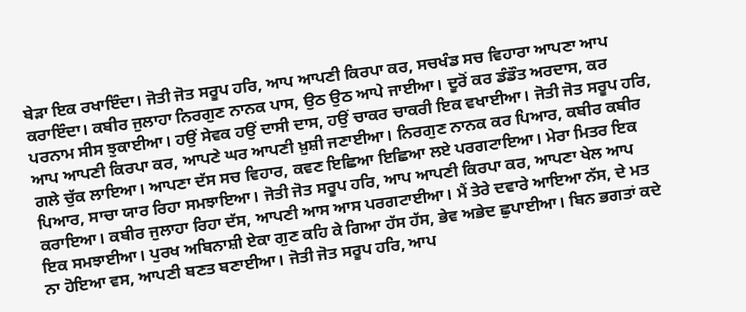ਬੇੜਾ ਇਕ ਰਖਾਇੰਦਾ। ਜੋਤੀ ਜੋਤ ਸਰੂਪ ਹਰਿ, ਆਪ ਆਪਣੀ ਕਿਰਪਾ ਕਰ, ਸਚਖੰਡ ਸਚ ਵਿਹਾਰਾ ਆਪਣਾ ਆਪ ਕਰਾਇੰਦਾ। ਕਬੀਰ ਜੁਲਾਹਾ ਨਿਰਗੁਣ ਨਾਨਕ ਪਾਸ, ਉਠ ਉਠ ਆਪੇ ਜਾਈਆ। ਦੂਰੋਂ ਕਰ ਡੰਡੌਤ ਅਰਦਾਸ, ਕਰ ਪਰਨਾਮ ਸੀਸ ਝੁਕਾਈਆ। ਹਉਂ ਸੇਵਕ ਹਉਂ ਦਾਸੀ ਦਾਸ, ਹਉਂ ਚਾਕਰ ਚਾਕਰੀ ਇਕ ਵਖਾਈਆ। ਜੋਤੀ ਜੋਤ ਸਰੂਪ ਹਰਿ, ਆਪ ਆਪਣੀ ਕਿਰਪਾ ਕਰ, ਆਪਣੇ ਘਰ ਆਪਣੀ ਖ਼ੁਸ਼ੀ ਜਣਾਈਆ। ਨਿਰਗੁਣ ਨਾਨਕ ਕਰ ਪਿਆਰ, ਕਬੀਰ ਕਬੀਰ ਗਲੇ ਚੁੱਕ ਲਾਇਆ। ਆਪਣਾ ਦੱਸ ਸਚ ਵਿਹਾਰ, ਕਵਣ ਇਛਿਆ ਇਛਿਆ ਲਏ ਪਰਗਟਾਇਆ। ਮੇਰਾ ਮਿਤਰ ਇਕ ਪਿਆਰ, ਸਾਚਾ ਯਾਰ ਰਿਹਾ ਸਮਝਾਇਆ। ਜੋਤੀ ਜੋਤ ਸਰੂਪ ਹਰਿ, ਆਪ ਆਪਣੀ ਕਿਰਪਾ ਕਰ, ਆਪਣਾ ਖੇਲ ਆਪ ਕਰਾਇਆ। ਕਬੀਰ ਜੁਲਾਹਾ ਰਿਹਾ ਦੱਸ, ਆਪਣੀ ਆਸ ਆਸ ਪਰਗਟਾਈਆ। ਮੈਂ ਤੇਰੇ ਦਵਾਰੇ ਆਇਆ ਨੱਸ, ਦੇ ਮਤ ਇਕ ਸਮਝਾਈਆ। ਪੁਰਖ ਅਬਿਨਾਸ਼ੀ ਏਕਾ ਗੁਣ ਕਹਿ ਕੇ ਗਿਆ ਹੱਸ ਹੱਸ, ਭੇਵ ਅਭੇਦ ਛੁਪਾਈਆ। ਬਿਨ ਭਗਤਾਂ ਕਦੇ ਨਾ ਹੋਇਆ ਵਸ, ਆਪਣੀ ਬਣਤ ਬਣਾਈਆ। ਜੋਤੀ ਜੋਤ ਸਰੂਪ ਹਰਿ, ਆਪ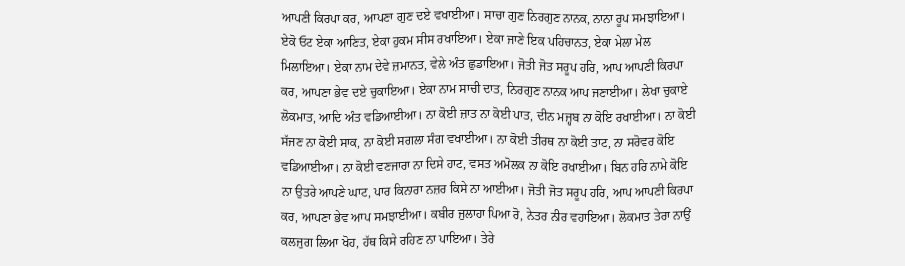ਆਪਣੀ ਕਿਰਪਾ ਕਰ, ਆਪਣਾ ਗੁਣ ਦਏ ਵਖਾਈਆ। ਸਾਚਾ ਗੁਣ ਨਿਰਗੁਣ ਨਾਨਕ, ਨਾਨਾ ਰੂਪ ਸਮਝਾਇਆ। ਏਕੋ ਓਟ ਏਕਾ ਆਣਿਤ, ਏਕਾ ਹੁਕਮ ਸੀਸ ਰਖਾਇਆ। ਏਕਾ ਜਾਣੇ ਇਕ ਪਹਿਚਾਨਤ, ਏਕਾ ਮੇਲਾ ਮੇਲ ਮਿਲਾਇਆ। ਏਕਾ ਨਾਮ ਦੇਵੇ ਜ਼ਮਾਨਤ, ਵੇਲੇ ਅੰਤ ਛੁਡਾਇਆ। ਜੋਤੀ ਜੋਤ ਸਰੂਪ ਹਰਿ, ਆਪ ਆਪਣੀ ਕਿਰਪਾ ਕਰ, ਆਪਣਾ ਭੇਵ ਦਏ ਚੁਕਾਇਆ। ਏਕਾ ਨਾਮ ਸਾਚੀ ਦਾਤ, ਨਿਰਗੁਣ ਨਾਨਕ ਆਪ ਜਣਾਈਆ। ਲੇਖਾ ਚੁਕਾਏ ਲੋਕਮਾਤ, ਆਦਿ ਅੰਤ ਵਡਿਆਈਆ। ਨਾ ਕੋਈ ਜ਼ਾਤ ਨਾ ਕੋਈ ਪਾਤ, ਦੀਨ ਮਜ਼੍ਹਬ ਨਾ ਕੋਇ ਰਖਾਈਆ। ਨਾ ਕੋਈ ਸੱਜਣ ਨਾ ਕੋਈ ਸਾਕ, ਨਾ ਕੋਈ ਸਗਲਾ ਸੰਗ ਵਖਾਈਆ। ਨਾ ਕੋਈ ਤੀਰਥ ਨਾ ਕੋਈ ਤਾਟ, ਨਾ ਸਰੋਵਰ ਕੋਇ ਵਡਿਆਈਆ। ਨਾ ਕੋਈ ਵਣਜਾਰਾ ਨਾ ਦਿਸੇ ਹਾਟ, ਵਸਤ ਅਮੋਲਕ ਨਾ ਕੋਇ ਰਖਾਈਆ। ਬਿਨ ਹਰਿ ਨਾਮੇ ਕੋਇ ਨਾ ਉਤਰੇ ਆਪਣੇ ਘਾਟ, ਪਾਰ ਕਿਨਾਰਾ ਨਜ਼ਰ ਕਿਸੇ ਨਾ ਆਈਆ। ਜੋਤੀ ਜੋਤ ਸਰੂਪ ਹਰਿ, ਆਪ ਆਪਣੀ ਕਿਰਪਾ ਕਰ, ਆਪਣਾ ਭੇਵ ਆਪ ਸਮਝਾਈਆ। ਕਬੀਰ ਜੁਲਾਹਾ ਪਿਆ ਰੋ, ਨੇਤਰ ਨੀਰ ਵਹਾਇਆ। ਲੋਕਮਾਤ ਤੇਰਾ ਨਾਉਂ ਕਲਜੁਗ ਲਿਆ ਖੋਹ, ਹੱਥ ਕਿਸੇ ਰਹਿਣ ਨਾ ਪਾਇਆ। ਤੇਰੇ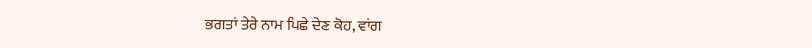ਭਗਤਾਂ ਤੇਰੇ ਨਾਮ ਪਿਛੇ ਦੇਣ ਕੋਹ, ਵਾਂਗ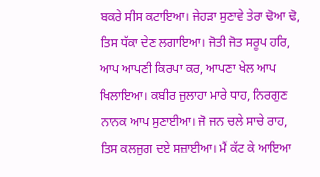ਬਕਰੇ ਸੀਸ ਕਟਾਇਆ। ਜੇਹੜਾ ਸੁਣਾਵੇ ਤੇਰਾ ਢੋਆ ਢੋ, ਤਿਸ ਧੱਕਾ ਦੇਣ ਲਗਾਇਆ। ਜੋਤੀ ਜੋਤ ਸਰੂਪ ਹਰਿ, ਆਪ ਆਪਣੀ ਕਿਰਪਾ ਕਰ, ਆਪਣਾ ਖੇਲ ਆਪ ਖਿਲਾਇਆ। ਕਬੀਰ ਜੁਲਾਹਾ ਮਾਰੇ ਧਾਹ, ਨਿਰਗੁਣ ਨਾਨਕ ਆਪ ਸੁਣਾਈਆ। ਜੋ ਜਨ ਚਲੇ ਸਾਚੇ ਰਾਹ, ਤਿਸ ਕਲਜੁਗ ਦਏ ਸਜ਼ਾਈਆ। ਮੈਂ ਕੱਟ ਕੇ ਆਇਆ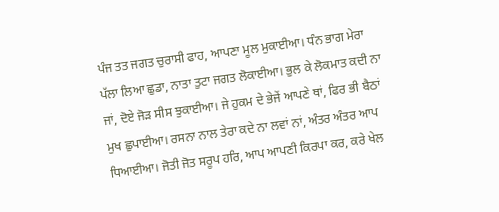ਪੰਜ ਤਤ ਜਗਤ ਚੁਰਾਸੀ ਫਾਹ, ਆਪਣਾ ਮੂਲ ਮੁਕਾਈਆ। ਧੰਨ ਭਾਗ ਮੇਰਾ ਪੱਲਾ ਲਿਆ ਛੁਡਾ, ਨਾਤਾ ਤੁਟਾ ਜਗਤ ਲੋਕਾਈਆ। ਭੁਲ ਕੇ ਲੋਕਮਾਤ ਕਦੀ ਨਾ ਜਾਂ, ਦੋਏ ਜੋੜ ਸੀਸ ਝੁਕਾਈਆ। ਜੇ ਹੁਕਮ ਦੇ ਭੇਜੇਂ ਆਪਣੇ ਥਾਂ, ਫਿਰ ਭੀ ਬੈਠਾਂ ਮੁਖ ਛੁਪਾਈਆ। ਰਸਨਾ ਨਾਲ ਤੇਰਾ ਕਦੇ ਨਾ ਲਵਾਂ ਨਾਂ, ਅੰਤਰ ਅੰਤਰ ਆਪ ਧਿਆਈਆ। ਜੋਤੀ ਜੋਤ ਸਰੂਪ ਹਰਿ, ਆਪ ਆਪਣੀ ਕਿਰਪਾ ਕਰ, ਕਰੇ ਖੇਲ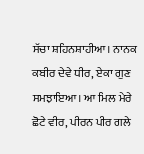ਸੱਚਾ ਸ਼ਹਿਨਸ਼ਾਹੀਆ। ਨਾਨਕ ਕਬੀਰ ਦੇਵੇ ਧੀਰ, ਏਕਾ ਗੁਣ ਸਮਝਾਇਆ। ਆ ਮਿਲ ਮੇਰੇ ਛੋਟੇ ਵੀਰ, ਪੀਰਨ ਪੀਰ ਗਲੇ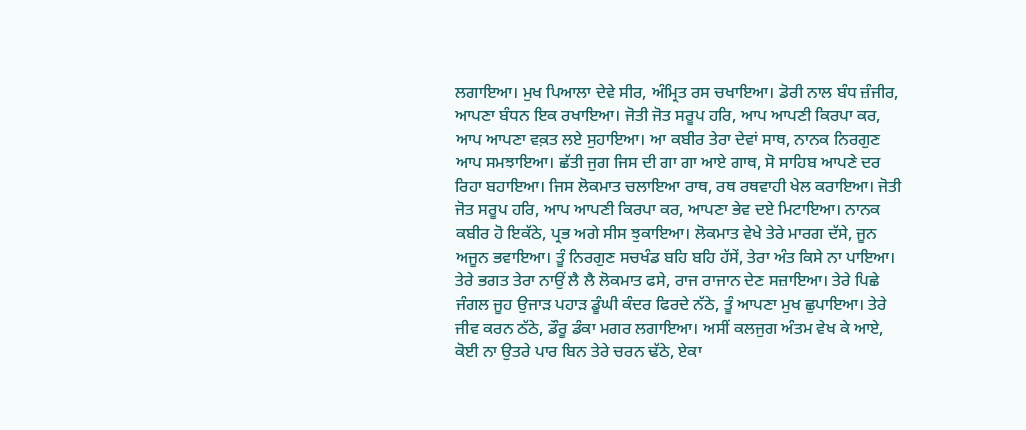ਲਗਾਇਆ। ਮੁਖ ਪਿਆਲਾ ਦੇਵੇ ਸੀਰ, ਅੰਮ੍ਰਿਤ ਰਸ ਚਖਾਇਆ। ਡੋਰੀ ਨਾਲ ਬੰਧ ਜ਼ੰਜੀਰ, ਆਪਣਾ ਬੰਧਨ ਇਕ ਰਖਾਇਆ। ਜੋਤੀ ਜੋਤ ਸਰੂਪ ਹਰਿ, ਆਪ ਆਪਣੀ ਕਿਰਪਾ ਕਰ, ਆਪ ਆਪਣਾ ਵਕ਼ਤ ਲਏ ਸੁਹਾਇਆ। ਆ ਕਬੀਰ ਤੇਰਾ ਦੇਵਾਂ ਸਾਥ, ਨਾਨਕ ਨਿਰਗੁਣ ਆਪ ਸਮਝਾਇਆ। ਛੱਤੀ ਜੁਗ ਜਿਸ ਦੀ ਗਾ ਗਾ ਆਏ ਗਾਥ, ਸੋ ਸਾਹਿਬ ਆਪਣੇ ਦਰ ਰਿਹਾ ਬਹਾਇਆ। ਜਿਸ ਲੋਕਮਾਤ ਚਲਾਇਆ ਰਾਥ, ਰਥ ਰਥਵਾਹੀ ਖੇਲ ਕਰਾਇਆ। ਜੋਤੀ ਜੋਤ ਸਰੂਪ ਹਰਿ, ਆਪ ਆਪਣੀ ਕਿਰਪਾ ਕਰ, ਆਪਣਾ ਭੇਵ ਦਏ ਮਿਟਾਇਆ। ਨਾਨਕ ਕਬੀਰ ਹੋ ਇਕੱਠੇ, ਪ੍ਰਭ ਅਗੇ ਸੀਸ ਝੁਕਾਇਆ। ਲੋਕਮਾਤ ਵੇਖੇ ਤੇਰੇ ਮਾਰਗ ਦੱਸੇ, ਜੂਨ ਅਜੂਨ ਭਵਾਇਆ। ਤੂੰ ਨਿਰਗੁਣ ਸਚਖੰਡ ਬਹਿ ਬਹਿ ਹੱਸੇਂ, ਤੇਰਾ ਅੰਤ ਕਿਸੇ ਨਾ ਪਾਇਆ। ਤੇਰੇ ਭਗਤ ਤੇਰਾ ਨਾਉਂ ਲੈ ਲੈ ਲੋਕਮਾਤ ਫਸੇ, ਰਾਜ ਰਾਜਾਨ ਦੇਣ ਸਜ਼ਾਇਆ। ਤੇਰੇ ਪਿਛੇ ਜੰਗਲ ਜੂਹ ਉਜਾੜ ਪਹਾੜ ਡੂੰਘੀ ਕੰਦਰ ਫਿਰਦੇ ਨੱਠੇ, ਤੂੰ ਆਪਣਾ ਮੁਖ ਛੁਪਾਇਆ। ਤੇਰੇ ਜੀਵ ਕਰਨ ਠੱਠੇ, ਡੌਰੂ ਡੰਕਾ ਮਗਰ ਲਗਾਇਆ। ਅਸੀਂ ਕਲਜੁਗ ਅੰਤਮ ਵੇਖ ਕੇ ਆਏ, ਕੋਈ ਨਾ ਉਤਰੇ ਪਾਰ ਬਿਨ ਤੇਰੇ ਚਰਨ ਢੱਠੇ, ਏਕਾ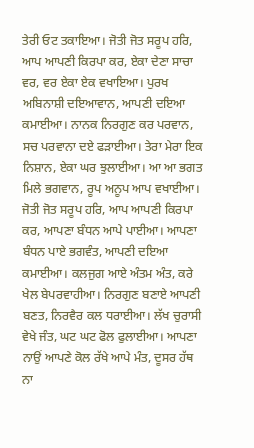ਤੇਰੀ ਓਟ ਤਕਾਇਆ। ਜੋਤੀ ਜੋਤ ਸਰੂਪ ਹਰਿ, ਆਪ ਆਪਣੀ ਕਿਰਪਾ ਕਰ, ਏਕਾ ਦੇਣਾ ਸਾਚਾ ਵਰ, ਵਰ ਏਕਾ ਏਕ ਵਖਾਇਆ। ਪੁਰਖ ਅਬਿਨਾਸ਼ੀ ਦਇਆਵਾਨ, ਆਪਣੀ ਦਇਆ ਕਮਾਈਆ। ਨਾਨਕ ਨਿਰਗੁਣ ਕਰ ਪਰਵਾਨ, ਸਚ ਪਰਵਾਨਾ ਦਏ ਫੜਾਈਆ। ਤੇਰਾ ਮੇਰਾ ਇਕ ਨਿਸ਼ਾਨ, ਏਕਾ ਘਰ ਝੁਲਾਈਆ। ਆ ਆ ਭਗਤ ਮਿਲੇ ਭਗਵਾਨ, ਰੂਪ ਅਨੂਪ ਆਪ ਵਖਾਈਆ। ਜੋਤੀ ਜੋਤ ਸਰੂਪ ਹਰਿ, ਆਪ ਆਪਣੀ ਕਿਰਪਾ ਕਰ, ਆਪਣਾ ਬੰਧਨ ਆਪੇ ਪਾਈਆ। ਆਪਣਾ ਬੰਧਨ ਪਾਏ ਭਗਵੰਤ, ਆਪਣੀ ਦਇਆ ਕਮਾਈਆ। ਕਲਜੁਗ ਆਏ ਅੰਤਮ ਅੰਤ, ਕਰੇ ਖੇਲ ਬੇਪਰਵਾਹੀਆ। ਨਿਰਗੁਣ ਬਣਾਏ ਆਪਣੀ ਬਣਤ, ਨਿਰਵੈਰ ਕਲ ਧਰਾਈਆ। ਲੱਖ ਚੁਰਾਸੀ ਵੇਖੇ ਜੰਤ, ਘਟ ਘਟ ਫੋਲ ਫੁਲਾਈਆ। ਆਪਣਾ ਨਾਉਂ ਆਪਣੇ ਕੋਲ ਰੱਖੇ ਆਪੇ ਮੰਤ, ਦੂਸਰ ਹੱਥ ਨਾ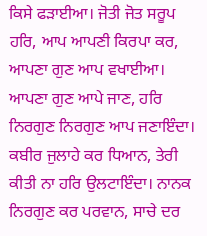ਕਿਸੇ ਫੜਾਈਆ। ਜੋਤੀ ਜੋਤ ਸਰੂਪ ਹਰਿ, ਆਪ ਆਪਣੀ ਕਿਰਪਾ ਕਰ, ਆਪਣਾ ਗੁਣ ਆਪ ਵਖਾਈਆ। ਆਪਣਾ ਗੁਣ ਆਪੇ ਜਾਣ, ਹਰਿ ਨਿਰਗੁਣ ਨਿਰਗੁਣ ਆਪ ਜਣਾਇੰਦਾ। ਕਬੀਰ ਜੁਲਾਹੇ ਕਰ ਧਿਆਨ, ਤੇਰੀ ਕੀਤੀ ਨਾ ਹਰਿ ਉਲਟਾਇੰਦਾ। ਨਾਨਕ ਨਿਰਗੁਣ ਕਰ ਪਰਵਾਨ, ਸਾਚੇ ਦਰ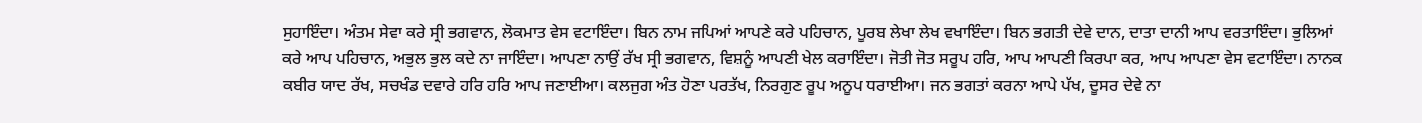ਸੁਹਾਇੰਦਾ। ਅੰਤਮ ਸੇਵਾ ਕਰੇ ਸ੍ਰੀ ਭਗਵਾਨ, ਲੋਕਮਾਤ ਵੇਸ ਵਟਾਇੰਦਾ। ਬਿਨ ਨਾਮ ਜਪਿਆਂ ਆਪਣੇ ਕਰੇ ਪਹਿਚਾਨ, ਪੂਰਬ ਲੇਖਾ ਲੇਖ ਵਖਾਇੰਦਾ। ਬਿਨ ਭਗਤੀ ਦੇਵੇ ਦਾਨ, ਦਾਤਾ ਦਾਨੀ ਆਪ ਵਰਤਾਇੰਦਾ। ਭੁਲਿਆਂ ਕਰੇ ਆਪ ਪਹਿਚਾਨ, ਅਭੁਲ ਭੁਲ ਕਦੇ ਨਾ ਜਾਇੰਦਾ। ਆਪਣਾ ਨਾਉਂ ਰੱਖ ਸ੍ਰੀ ਭਗਵਾਨ, ਵਿਸ਼ਨੂੰ ਆਪਣੀ ਖੇਲ ਕਰਾਇੰਦਾ। ਜੋਤੀ ਜੋਤ ਸਰੂਪ ਹਰਿ, ਆਪ ਆਪਣੀ ਕਿਰਪਾ ਕਰ, ਆਪ ਆਪਣਾ ਵੇਸ ਵਟਾਇੰਦਾ। ਨਾਨਕ ਕਬੀਰ ਯਾਦ ਰੱਖ, ਸਚਖੰਡ ਦਵਾਰੇ ਹਰਿ ਹਰਿ ਆਪ ਜਣਾਈਆ। ਕਲਜੁਗ ਅੰਤ ਹੋਣਾ ਪਰਤੱਖ, ਨਿਰਗੁਣ ਰੂਪ ਅਨੂਪ ਧਰਾਈਆ। ਜਨ ਭਗਤਾਂ ਕਰਨਾ ਆਪੇ ਪੱਖ, ਦੂਸਰ ਦੇਵੇ ਨਾ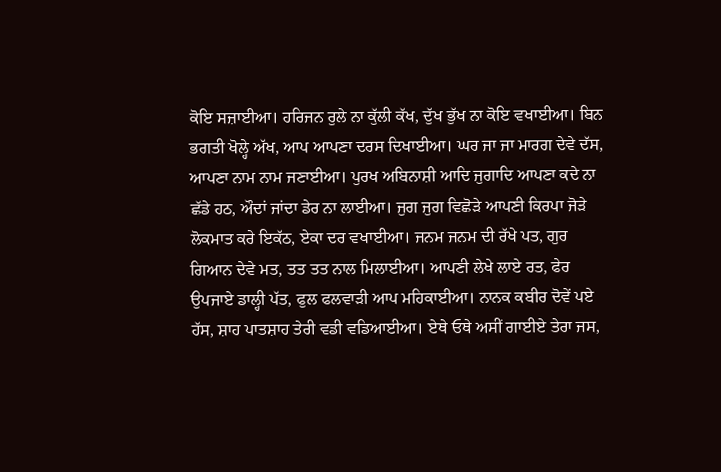ਕੋਇ ਸਜ਼ਾਈਆ। ਹਰਿਜਨ ਰੁਲੇ ਨਾ ਕੁੱਲੀ ਕੱਖ, ਦੁੱਖ ਭੁੱਖ ਨਾ ਕੋਇ ਵਖਾਈਆ। ਬਿਨ ਭਗਤੀ ਖੋਲ੍ਹੇ ਅੱਖ, ਆਪ ਆਪਣਾ ਦਰਸ ਦਿਖਾਈਆ। ਘਰ ਜਾ ਜਾ ਮਾਰਗ ਦੇਵੇ ਦੱਸ, ਆਪਣਾ ਨਾਮ ਨਾਮ ਜਣਾਈਆ। ਪੁਰਖ ਅਬਿਨਾਸ਼ੀ ਆਦਿ ਜੁਗਾਦਿ ਆਪਣਾ ਕਦੇ ਨਾ ਛੱਡੇ ਹਠ, ਔਦਾਂ ਜਾਂਦਾ ਡੇਰ ਨਾ ਲਾਈਆ। ਜੁਗ ਜੁਗ ਵਿਛੋੜੇ ਆਪਣੀ ਕਿਰਪਾ ਜੋੜੇ ਲੋਕਮਾਤ ਕਰੇ ਇਕੱਠ, ਏਕਾ ਦਰ ਵਖਾਈਆ। ਜਨਮ ਜਨਮ ਦੀ ਰੱਖੇ ਪਤ, ਗੁਰ ਗਿਆਨ ਦੇਵੇ ਮਤ, ਤਤ ਤਤ ਨਾਲ ਮਿਲਾਈਆ। ਆਪਣੀ ਲੇਖੇ ਲਾਏ ਰਤ, ਫੇਰ ਉਪਜਾਏ ਡਾਲ੍ਹੀ ਪੱਤ, ਫੁਲ ਫਲਵਾੜੀ ਆਪ ਮਹਿਕਾਈਆ। ਨਾਨਕ ਕਬੀਰ ਦੋਵੇਂ ਪਏ ਹੱਸ, ਸ਼ਾਹ ਪਾਤਸ਼ਾਹ ਤੇਰੀ ਵਡੀ ਵਡਿਆਈਆ। ਏਥੇ ਓਥੇ ਅਸੀਂ ਗਾਈਏ ਤੇਰਾ ਜਸ,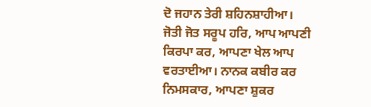ਦੋ ਜਹਾਨ ਤੇਰੀ ਸ਼ਹਿਨਸ਼ਾਹੀਆ। ਜੋਤੀ ਜੋਤ ਸਰੂਪ ਹਰਿ, ਆਪ ਆਪਣੀ ਕਿਰਪਾ ਕਰ, ਆਪਣਾ ਖੇਲ ਆਪ ਵਰਤਾਈਆ। ਨਾਨਕ ਕਬੀਰ ਕਰ ਨਿਮਸਕਾਰ, ਆਪਣਾ ਸ਼ੁਕਰ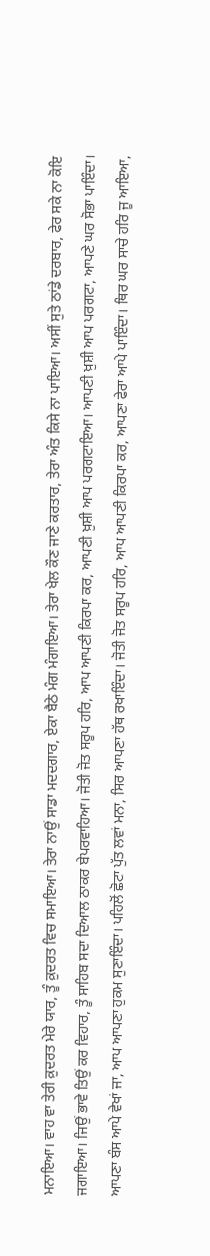ਮਨਾਇਆ। ਵਾਹ ਵਾ ਤੇਰੀ ਕ਼ੁਦਰਤ ਮੇਰੇ ਯਾਰ, ਤੂੰ ਕ਼ੁਦਰਤ ਵਿਚ ਸਮਾਇਆ। ਤੇਰਾ ਨਾਉਂ ਸਾਡਾ ਮਦਦਗਾਰ, ਏਕਾ ਬੈਠੇ ਮੰਗ ਮੰਗਾਇਆ। ਤੇਰਾ ਖੇਲ ਕੌਣ ਜਾਣੇ ਕਰਤਾਰ, ਤੇਰਾ ਅੰਤ ਕਿਸੇ ਨਾ ਪਾਇਆ। ਅਸੀਂ ਸੁਤੇ ਠਾਂਡੇ ਦਰਬਾਰ, ਫੇਰ ਸਕੇ ਨਾ ਕੋਇ ਜਗਾਇਆ। ਜਿਉਂ ਭਾਵੇ ਤਿਉਂ ਕਰ ਵਿਹਾਰ, ਤੂੰ ਸਾਹਿਬ ਸਦਾ ਦਿਆਲ ਠਾਕਰ ਬੇਪਰਵਾਹਿਆ। ਜੋਤੀ ਜੋਤ ਸਰੂਪ ਹਰਿ, ਆਪ ਆਪਣੀ ਕਿਰਪਾ ਕਰ, ਆਪਣੀ ਖ਼ੁਸ਼ੀ ਆਪ ਪਰਗਟਾਇਆ। ਆਪਣੀ ਖ਼ੁਸ਼ੀ ਆਪ ਪਰਗਟਾ, ਆਪਣੇ ਘਰ ਸੋਭਾ ਪਾਇੰਦਾ। ਆਪਣਾ ਬੰਸ ਆਪੇ ਵੇਖਾਂ ਜਾ, ਆਪ ਆਪਣਾ ਹੁਕਮ ਸੁਣਾਇੰਦਾ। ਪਹਿਲੋਂ ਛੋਟਾ ਪੁੱਤ ਲਵਾਂ ਮਨਾ, ਸਿਰ ਆਪਣਾ ਹੱਥ ਰਖਾਇੰਦਾ। ਜੋਤੀ ਜੋਤ ਸਰੂਪ ਹਰਿ, ਆਪ ਆਪਣੀ ਕਿਰਪਾ ਕਰ, ਆਪਣਾ ਫੇਰਾ ਆਪੇ ਪਾਇੰਦਾ। ਥਿਰ ਘਰ ਸਾਚੇ ਹਰਿ ਜੂ ਆਇਆ,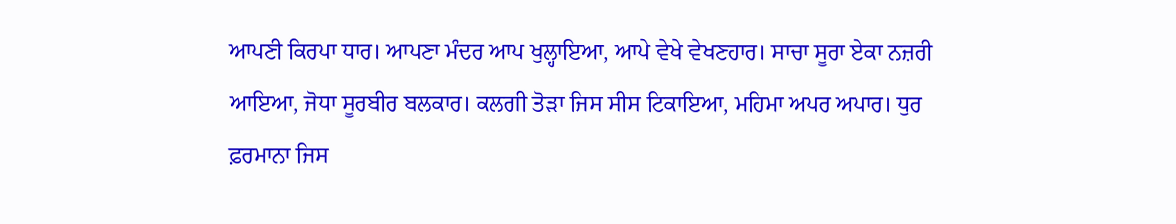ਆਪਣੀ ਕਿਰਪਾ ਧਾਰ। ਆਪਣਾ ਮੰਦਰ ਆਪ ਖੁਲ੍ਹਾਇਆ, ਆਪੇ ਵੇਖੇ ਵੇਖਣਹਾਰ। ਸਾਚਾ ਸੂਰਾ ਏਕਾ ਨਜ਼ਰੀ ਆਇਆ, ਜੋਧਾ ਸੂਰਬੀਰ ਬਲਕਾਰ। ਕਲਗੀ ਤੋੜਾ ਜਿਸ ਸੀਸ ਟਿਕਾਇਆ, ਮਹਿਮਾ ਅਪਰ ਅਪਾਰ। ਧੁਰ ਫ਼ਰਮਾਨਾ ਜਿਸ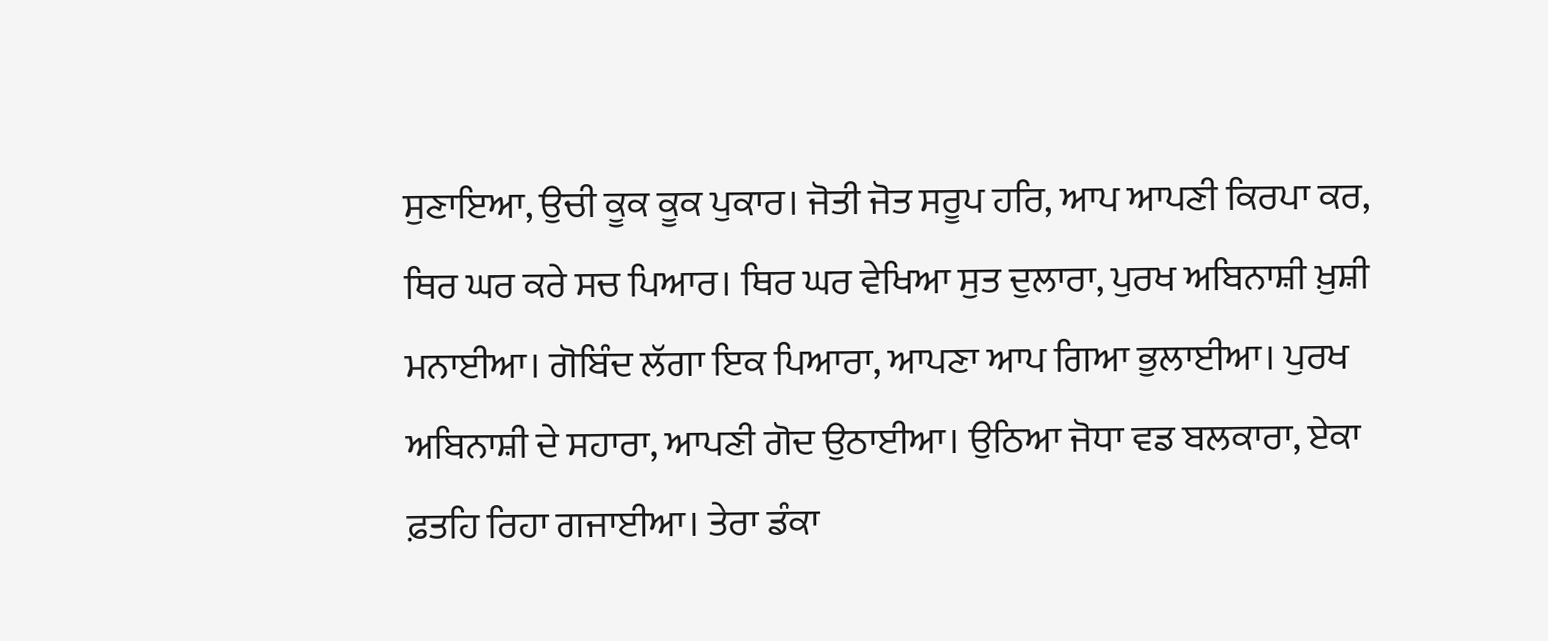ਸੁਣਾਇਆ, ਉਚੀ ਕੂਕ ਕੂਕ ਪੁਕਾਰ। ਜੋਤੀ ਜੋਤ ਸਰੂਪ ਹਰਿ, ਆਪ ਆਪਣੀ ਕਿਰਪਾ ਕਰ, ਥਿਰ ਘਰ ਕਰੇ ਸਚ ਪਿਆਰ। ਥਿਰ ਘਰ ਵੇਖਿਆ ਸੁਤ ਦੁਲਾਰਾ, ਪੁਰਖ ਅਬਿਨਾਸ਼ੀ ਖ਼ੁਸ਼ੀ ਮਨਾਈਆ। ਗੋਬਿੰਦ ਲੱਗਾ ਇਕ ਪਿਆਰਾ, ਆਪਣਾ ਆਪ ਗਿਆ ਭੁਲਾਈਆ। ਪੁਰਖ ਅਬਿਨਾਸ਼ੀ ਦੇ ਸਹਾਰਾ, ਆਪਣੀ ਗੋਦ ਉਠਾਈਆ। ਉਠਿਆ ਜੋਧਾ ਵਡ ਬਲਕਾਰਾ, ਏਕਾ ਫ਼ਤਹਿ ਰਿਹਾ ਗਜਾਈਆ। ਤੇਰਾ ਡੰਕਾ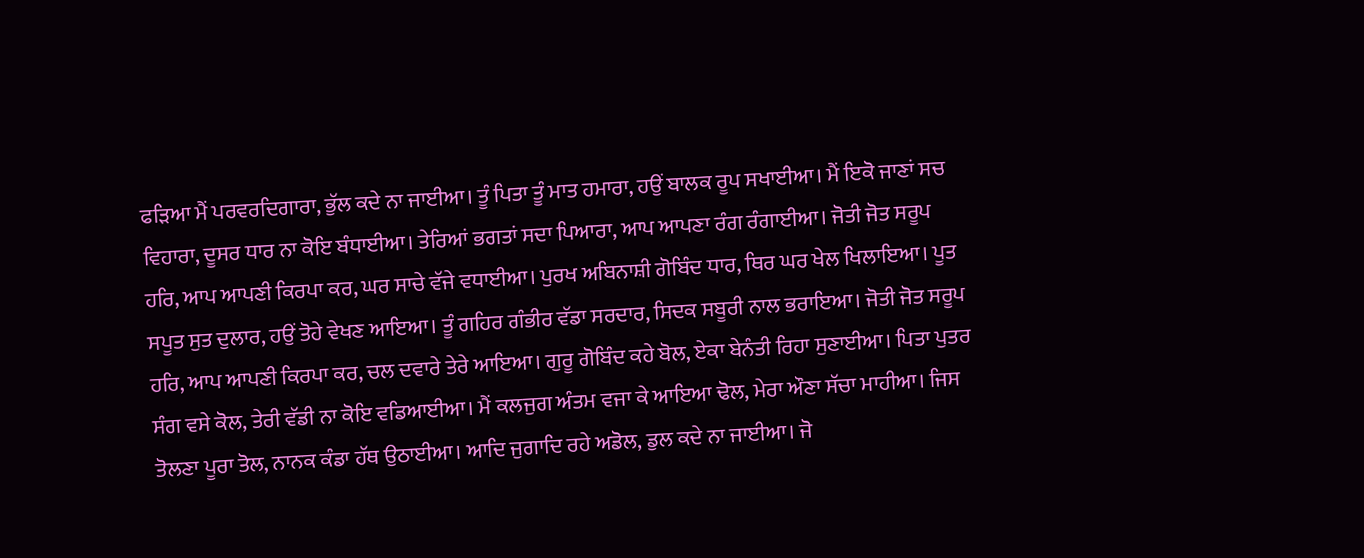ਫੜਿਆ ਮੈਂ ਪਰਵਰਦਿਗਾਰਾ, ਭੁੱਲ ਕਦੇ ਨਾ ਜਾਈਆ। ਤੂੰ ਪਿਤਾ ਤੂੰ ਮਾਤ ਹਮਾਰਾ, ਹਉਂ ਬਾਲਕ ਰੂਪ ਸਖਾਈਆ। ਮੈਂ ਇਕੋ ਜਾਣਾਂ ਸਚ ਵਿਹਾਰਾ, ਦੂਸਰ ਧਾਰ ਨਾ ਕੋਇ ਬੰਧਾਈਆ। ਤੇਰਿਆਂ ਭਗਤਾਂ ਸਦਾ ਪਿਆਰਾ, ਆਪ ਆਪਣਾ ਰੰਗ ਰੰਗਾਈਆ। ਜੋਤੀ ਜੋਤ ਸਰੂਪ ਹਰਿ, ਆਪ ਆਪਣੀ ਕਿਰਪਾ ਕਰ, ਘਰ ਸਾਚੇ ਵੱਜੇ ਵਧਾਈਆ। ਪੁਰਖ ਅਬਿਨਾਸ਼ੀ ਗੋਬਿੰਦ ਧਾਰ, ਥਿਰ ਘਰ ਖੇਲ ਖਿਲਾਇਆ। ਪੂਤ ਸਪੂਤ ਸੁਤ ਦੁਲਾਰ, ਹਉਂ ਤੋਹੇ ਵੇਖਣ ਆਇਆ। ਤੂੰ ਗਹਿਰ ਗੰਭੀਰ ਵੱਡਾ ਸਰਦਾਰ, ਸਿਦਕ ਸਬੂਰੀ ਨਾਲ ਭਰਾਇਆ। ਜੋਤੀ ਜੋਤ ਸਰੂਪ ਹਰਿ, ਆਪ ਆਪਣੀ ਕਿਰਪਾ ਕਰ, ਚਲ ਦਵਾਰੇ ਤੇਰੇ ਆਇਆ। ਗੁਰੂ ਗੋਬਿੰਦ ਕਹੇ ਬੋਲ, ਏਕਾ ਬੇਨੰਤੀ ਰਿਹਾ ਸੁਣਾਈਆ। ਪਿਤਾ ਪੁਤਰ ਸੰਗ ਵਸੇ ਕੋਲ, ਤੇਰੀ ਵੱਡੀ ਨਾ ਕੋਇ ਵਡਿਆਈਆ। ਮੈਂ ਕਲਜੁਗ ਅੰਤਮ ਵਜਾ ਕੇ ਆਇਆ ਢੋਲ, ਮੇਰਾ ਔਣਾ ਸੱਚਾ ਮਾਹੀਆ। ਜਿਸ ਤੋਲਣਾ ਪੂਰਾ ਤੋਲ, ਨਾਨਕ ਕੰਡਾ ਹੱਥ ਉਠਾਈਆ। ਆਦਿ ਜੁਗਾਦਿ ਰਹੇ ਅਡੋਲ, ਡੁਲ ਕਦੇ ਨਾ ਜਾਈਆ। ਜੋ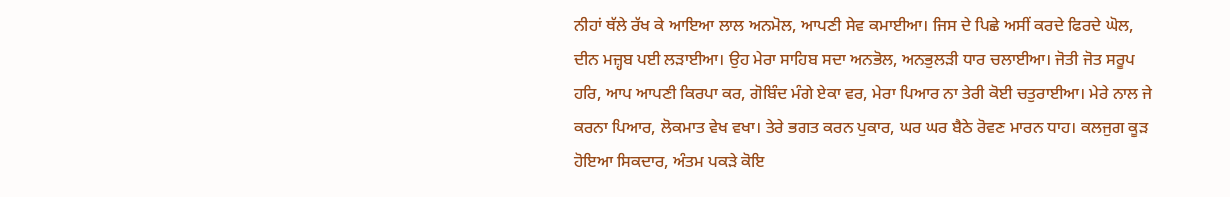ਨੀਹਾਂ ਥੱਲੇ ਰੱਖ ਕੇ ਆਇਆ ਲਾਲ ਅਨਮੋਲ, ਆਪਣੀ ਸੇਵ ਕਮਾਈਆ। ਜਿਸ ਦੇ ਪਿਛੇ ਅਸੀਂ ਕਰਦੇ ਫਿਰਦੇ ਘੋਲ, ਦੀਨ ਮਜ਼੍ਹਬ ਪਈ ਲੜਾਈਆ। ਉਹ ਮੇਰਾ ਸਾਹਿਬ ਸਦਾ ਅਨਭੋਲ, ਅਨਭੁਲੜੀ ਧਾਰ ਚਲਾਈਆ। ਜੋਤੀ ਜੋਤ ਸਰੂਪ ਹਰਿ, ਆਪ ਆਪਣੀ ਕਿਰਪਾ ਕਰ, ਗੋਬਿੰਦ ਮੰਗੇ ਏਕਾ ਵਰ, ਮੇਰਾ ਪਿਆਰ ਨਾ ਤੇਰੀ ਕੋਈ ਚਤੁਰਾਈਆ। ਮੇਰੇ ਨਾਲ ਜੇ ਕਰਨਾ ਪਿਆਰ, ਲੋਕਮਾਤ ਵੇਖ ਵਖਾ। ਤੇਰੇ ਭਗਤ ਕਰਨ ਪੁਕਾਰ, ਘਰ ਘਰ ਬੈਠੇ ਰੋਵਣ ਮਾਰਨ ਧਾਹ। ਕਲਜੁਗ ਕੂੜ ਹੋਇਆ ਸਿਕਦਾਰ, ਅੰਤਮ ਪਕੜੇ ਕੋਇ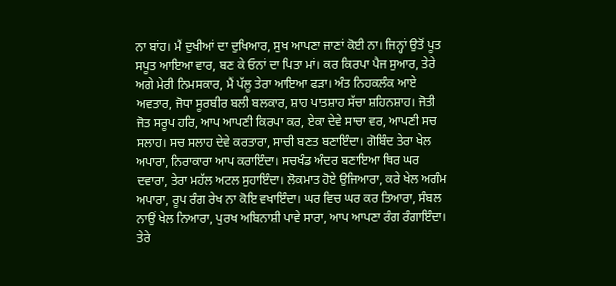ਨਾ ਬਾਂਹ। ਮੈਂ ਦੁਖੀਆਂ ਦਾ ਦੁਖਿਆਰ, ਸੁਖ ਆਪਣਾ ਜਾਣਾਂ ਕੋਈ ਨਾ। ਜਿਨ੍ਹਾਂ ਉਤੋਂ ਪੂਤ ਸਪੂਤ ਆਇਆ ਵਾਰ, ਬਣ ਕੇ ਓਨਾਂ ਦਾ ਪਿਤਾ ਮਾਂ। ਕਰ ਕਿਰਪਾ ਪੈਜ ਸੁਆਰ, ਤੇਰੇ ਅਗੇ ਮੇਰੀ ਨਿਮਸਕਾਰ, ਮੈਂ ਪੱਲੂ ਤੇਰਾ ਆਇਆ ਫੜਾ। ਅੰਤ ਨਿਹਕਲੰਕ ਆਏ ਅਵਤਾਰ, ਜੋਧਾ ਸੂਰਬੀਰ ਬਲੀ ਬਲਕਾਰ, ਸ਼ਾਹ ਪਾਤਸ਼ਾਹ ਸੱਚਾ ਸ਼ਹਿਨਸ਼ਾਹ। ਜੋਤੀ ਜੋਤ ਸਰੂਪ ਹਰਿ, ਆਪ ਆਪਣੀ ਕਿਰਪਾ ਕਰ, ਏਕਾ ਦੇਵੇ ਸਾਚਾ ਵਰ, ਆਪਣੀ ਸਚ ਸਲਾਹ। ਸਚ ਸਲਾਹ ਦੇਵੇ ਕਰਤਾਰਾ, ਸਾਚੀ ਬਣਤ ਬਣਾਇੰਦਾ। ਗੋਬਿੰਦ ਤੇਰਾ ਖੇਲ ਅਪਾਰਾ, ਨਿਰਾਕਾਰਾ ਆਪ ਕਰਾਇੰਦਾ। ਸਚਖੰਡ ਅੰਦਰ ਬਣਾਇਆ ਥਿਰ ਘਰ ਦਵਾਰਾ, ਤੇਰਾ ਮਹੱਲ ਅਟਲ ਸੁਹਾਇੰਦਾ। ਲੋਕਮਾਤ ਹੋਏ ਉਜਿਆਰਾ, ਕਰੇ ਖੇਲ ਅਗੰਮ ਅਪਾਰਾ, ਰੂਪ ਰੰਗ ਰੇਖ ਨਾ ਕੋਇ ਵਖਾਇੰਦਾ। ਘਰ ਵਿਚ ਘਰ ਕਰ ਤਿਆਰਾ, ਸੰਬਲ ਨਾਉਂ ਖੇਲ ਨਿਆਰਾ, ਪੁਰਖ ਅਬਿਨਾਸ਼ੀ ਪਾਵੇ ਸਾਰਾ, ਆਪ ਆਪਣਾ ਰੰਗ ਰੰਗਾਇੰਦਾ। ਤੇਰੇ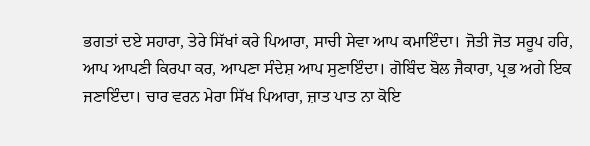ਭਗਤਾਂ ਦਏ ਸਹਾਰਾ, ਤੇਰੇ ਸਿੱਖਾਂ ਕਰੇ ਪਿਆਰਾ, ਸਾਚੀ ਸੇਵਾ ਆਪ ਕਮਾਇੰਦਾ। ਜੋਤੀ ਜੋਤ ਸਰੂਪ ਹਰਿ, ਆਪ ਆਪਣੀ ਕਿਰਪਾ ਕਰ, ਆਪਣਾ ਸੰਦੇਸ਼ ਆਪ ਸੁਣਾਇੰਦਾ। ਗੋਬਿੰਦ ਬੋਲ ਜੈਕਾਰਾ, ਪ੍ਰਭ ਅਗੇ ਇਕ ਜਣਾਇੰਦਾ। ਚਾਰ ਵਰਨ ਮੇਰਾ ਸਿੱਖ ਪਿਆਰਾ, ਜ਼ਾਤ ਪਾਤ ਨਾ ਕੋਇ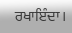ਰਖਾਇੰਦਾ।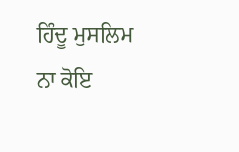ਹਿੰਦੂ ਮੁਸਲਿਮ ਨਾ ਕੋਇ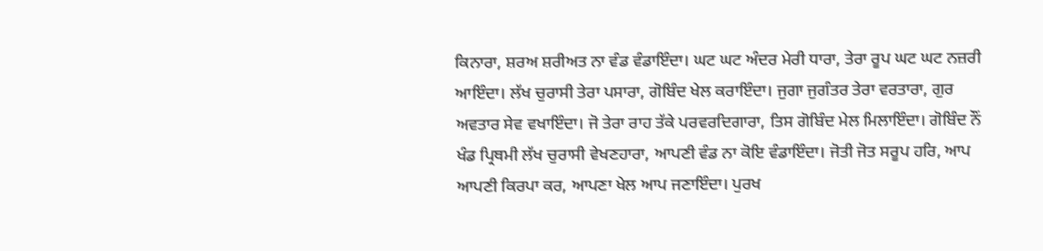ਕਿਨਾਰਾ, ਸ਼ਰਅ ਸ਼ਰੀਅਤ ਨਾ ਵੰਡ ਵੰਡਾਇੰਦਾ। ਘਟ ਘਟ ਅੰਦਰ ਮੇਰੀ ਧਾਰਾ, ਤੇਰਾ ਰੂਪ ਘਟ ਘਟ ਨਜ਼ਰੀ ਆਇੰਦਾ। ਲੱਖ ਚੁਰਾਸੀ ਤੇਰਾ ਪਸਾਰਾ, ਗੋਬਿੰਦ ਖੇਲ ਕਰਾਇੰਦਾ। ਜੁਗਾ ਜੁਗੰਤਰ ਤੇਰਾ ਵਰਤਾਰਾ, ਗੁਰ ਅਵਤਾਰ ਸੇਵ ਵਖਾਇੰਦਾ। ਜੋ ਤੇਰਾ ਰਾਹ ਤੱਕੇ ਪਰਵਰਦਿਗਾਰਾ, ਤਿਸ ਗੋਬਿੰਦ ਮੇਲ ਮਿਲਾਇੰਦਾ। ਗੋਬਿੰਦ ਨੌਂ ਖੰਡ ਪ੍ਰਿਥਮੀ ਲੱਖ ਚੁਰਾਸੀ ਵੇਖਣਹਾਰਾ, ਆਪਣੀ ਵੰਡ ਨਾ ਕੋਇ ਵੰਡਾਇੰਦਾ। ਜੋਤੀ ਜੋਤ ਸਰੂਪ ਹਰਿ, ਆਪ ਆਪਣੀ ਕਿਰਪਾ ਕਰ, ਆਪਣਾ ਖੇਲ ਆਪ ਜਣਾਇੰਦਾ। ਪੁਰਖ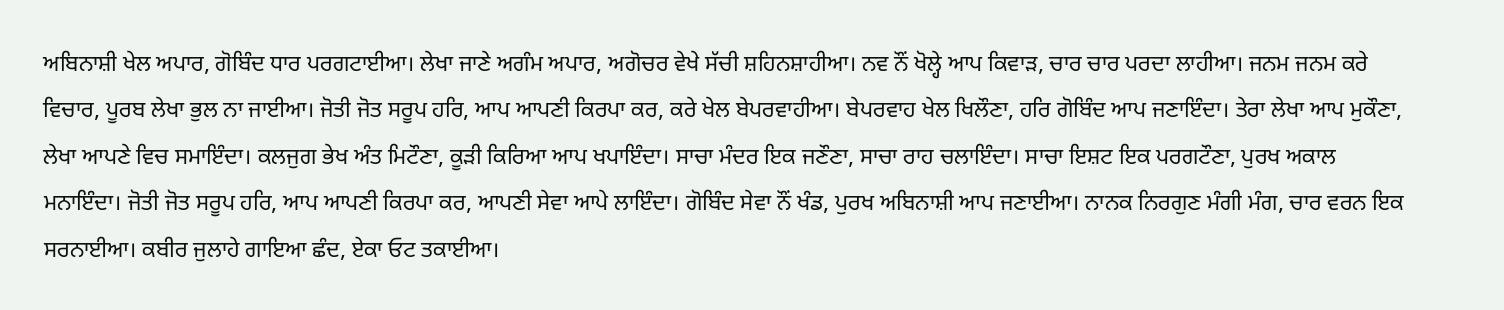ਅਬਿਨਾਸ਼ੀ ਖੇਲ ਅਪਾਰ, ਗੋਬਿੰਦ ਧਾਰ ਪਰਗਟਾਈਆ। ਲੇਖਾ ਜਾਣੇ ਅਗੰਮ ਅਪਾਰ, ਅਗੋਚਰ ਵੇਖੇ ਸੱਚੀ ਸ਼ਹਿਨਸ਼ਾਹੀਆ। ਨਵ ਨੌਂ ਖੋਲ੍ਹੇ ਆਪ ਕਿਵਾੜ, ਚਾਰ ਚਾਰ ਪਰਦਾ ਲਾਹੀਆ। ਜਨਮ ਜਨਮ ਕਰੇ ਵਿਚਾਰ, ਪੂਰਬ ਲੇਖਾ ਭੁਲ ਨਾ ਜਾਈਆ। ਜੋਤੀ ਜੋਤ ਸਰੂਪ ਹਰਿ, ਆਪ ਆਪਣੀ ਕਿਰਪਾ ਕਰ, ਕਰੇ ਖੇਲ ਬੇਪਰਵਾਹੀਆ। ਬੇਪਰਵਾਹ ਖੇਲ ਖਿਲੌਣਾ, ਹਰਿ ਗੋਬਿੰਦ ਆਪ ਜਣਾਇੰਦਾ। ਤੇਰਾ ਲੇਖਾ ਆਪ ਮੁਕੌਣਾ, ਲੇਖਾ ਆਪਣੇ ਵਿਚ ਸਮਾਇੰਦਾ। ਕਲਜੁਗ ਭੇਖ ਅੰਤ ਮਿਟੌਣਾ, ਕੂੜੀ ਕਿਰਿਆ ਆਪ ਖਪਾਇੰਦਾ। ਸਾਚਾ ਮੰਦਰ ਇਕ ਜਣੌਣਾ, ਸਾਚਾ ਰਾਹ ਚਲਾਇੰਦਾ। ਸਾਚਾ ਇਸ਼ਟ ਇਕ ਪਰਗਟੌਣਾ, ਪੁਰਖ ਅਕਾਲ ਮਨਾਇੰਦਾ। ਜੋਤੀ ਜੋਤ ਸਰੂਪ ਹਰਿ, ਆਪ ਆਪਣੀ ਕਿਰਪਾ ਕਰ, ਆਪਣੀ ਸੇਵਾ ਆਪੇ ਲਾਇੰਦਾ। ਗੋਬਿੰਦ ਸੇਵਾ ਨੌਂ ਖੰਡ, ਪੁਰਖ ਅਬਿਨਾਸ਼ੀ ਆਪ ਜਣਾਈਆ। ਨਾਨਕ ਨਿਰਗੁਣ ਮੰਗੀ ਮੰਗ, ਚਾਰ ਵਰਨ ਇਕ ਸਰਨਾਈਆ। ਕਬੀਰ ਜੁਲਾਹੇ ਗਾਇਆ ਛੰਦ, ਏਕਾ ਓਟ ਤਕਾਈਆ।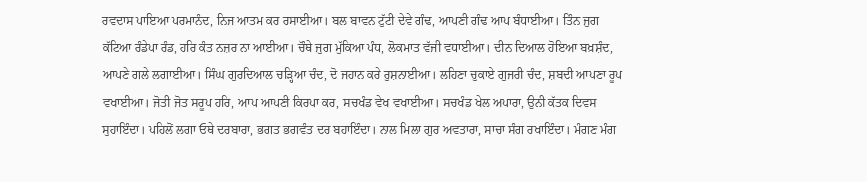ਰਵਦਾਸ ਪਾਇਆ ਪਰਮਾਨੰਦ, ਨਿਜ ਆਤਮ ਕਰ ਰਸਾਈਆ। ਬਲ ਬਾਵਨ ਟੁੱਟੀ ਦੇਵੇ ਗੰਢ, ਆਪਣੀ ਗੰਢ ਆਪ ਬੰਧਾਈਆ। ਤਿੰਨ ਜੁਗ ਕੱਟਿਆ ਰੰਡੇਪਾ ਰੰਡ, ਹਰਿ ਕੰਤ ਨਜ਼ਰ ਨਾ ਆਈਆ। ਚੌਥੇ ਜੁਗ ਮੁੱਕਿਆ ਪੰਧ, ਲੋਕਮਾਤ ਵੱਜੀ ਵਧਾਈਆ। ਦੀਨ ਦਿਆਲ ਹੋਇਆ ਬਖ਼ਸ਼ੰਦ, ਆਪਣੇ ਗਲੇ ਲਗਾਈਆ। ਸਿੰਘ ਗੁਰਦਿਆਲ ਚੜ੍ਹਿਆ ਚੰਦ, ਦੋ ਜਹਾਨ ਕਰੇ ਰੁਸ਼ਨਾਈਆ। ਲਹਿਣਾ ਚੁਕਾਏ ਗੁਜਰੀ ਚੰਦ, ਸ਼ਬਦੀ ਆਪਣਾ ਰੂਪ ਵਖਾਈਆ। ਜੋਤੀ ਜੋਤ ਸਰੂਪ ਹਰਿ, ਆਪ ਆਪਣੀ ਕਿਰਪਾ ਕਰ, ਸਚਖੰਡ ਵੇਖ ਵਖਾਈਆ। ਸਚਖੰਡ ਖੇਲ ਅਪਾਰਾ, ਉਨੀ ਕੱਤਕ ਦਿਵਸ ਸੁਹਾਇੰਦਾ। ਪਹਿਲੋਂ ਲਗਾ ਓਥੇ ਦਰਬਾਰਾ, ਭਗਤ ਭਗਵੰਤ ਦਰ ਬਹਾਇੰਦਾ। ਨਾਲ ਮਿਲਾ ਗੁਰ ਅਵਤਾਰਾ, ਸਾਚਾ ਸੰਗ ਰਖਾਇੰਦਾ। ਮੰਗਣ ਮੰਗ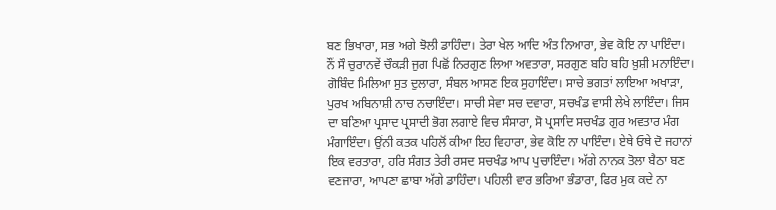ਬਣ ਭਿਖਾਰਾ, ਸਭ ਅਗੇ ਝੋਲੀ ਡਾਹਿੰਦਾ। ਤੇਰਾ ਖੇਲ ਆਦਿ ਅੰਤ ਨਿਆਰਾ, ਭੇਵ ਕੋਇ ਨਾ ਪਾਇੰਦਾ। ਨੌਂ ਸੌ ਚੁਰਾਨਵੇਂ ਚੌਕੜੀ ਜੁਗ ਪਿਛੋਂ ਨਿਰਗੁਣ ਲਿਆ ਅਵਤਾਰਾ, ਸਰਗੁਣ ਬਹਿ ਬਹਿ ਖ਼ੁਸ਼ੀ ਮਨਾਇੰਦਾ। ਗੋਬਿੰਦ ਮਿਲਿਆ ਸੁਤ ਦੁਲਾਰਾ, ਸੰਬਲ ਆਸਣ ਇਕ ਸੁਹਾਇੰਦਾ। ਸਾਚੇ ਭਗਤਾਂ ਲਾਇਆ ਅਖਾੜਾ, ਪੁਰਖ ਅਬਿਨਾਸ਼ੀ ਨਾਚ ਨਚਾਇੰਦਾ। ਸਾਚੀ ਸੇਵਾ ਸਚ ਦਵਾਰਾ, ਸਚਖੰਡ ਵਾਸੀ ਲੇਖੇ ਲਾਇੰਦਾ। ਜਿਸ ਦਾ ਬਣਿਆ ਪ੍ਰਸਾਦ ਪ੍ਰਸਾਦੀ ਭੋਗ ਲਗਾਏ ਵਿਚ ਸੰਸਾਰਾ, ਸੋ ਪ੍ਰਸਾਦਿ ਸਚਖੰਡ ਗੁਰ ਅਵਤਾਰ ਮੰਗ ਮੰਗਾਇੰਦਾ। ਉਂਨੀ ਕਤਕ ਪਹਿਲੋਂ ਕੀਆ ਇਹ ਵਿਹਾਰਾ, ਭੇਵ ਕੋਇ ਨਾ ਪਾਇੰਦਾ। ਏਥੇ ਓਥੇ ਦੋ ਜਹਾਨਾਂ ਇਕ ਵਰਤਾਰਾ, ਹਰਿ ਸੰਗਤ ਤੇਰੀ ਰਸਦ ਸਚਖੰਡ ਆਪ ਪੁਚਾਇੰਦਾ। ਅੱਗੇ ਨਾਨਕ ਤੋਲਾ ਬੈਠਾ ਬਣ ਵਣਜਾਰਾ, ਆਪਣਾ ਛਾਬਾ ਅੱਗੇ ਡਾਹਿੰਦਾ। ਪਹਿਲੀ ਵਾਰ ਭਰਿਆ ਭੰਡਾਰਾ, ਫਿਰ ਮੁਕ ਕਦੇ ਨਾ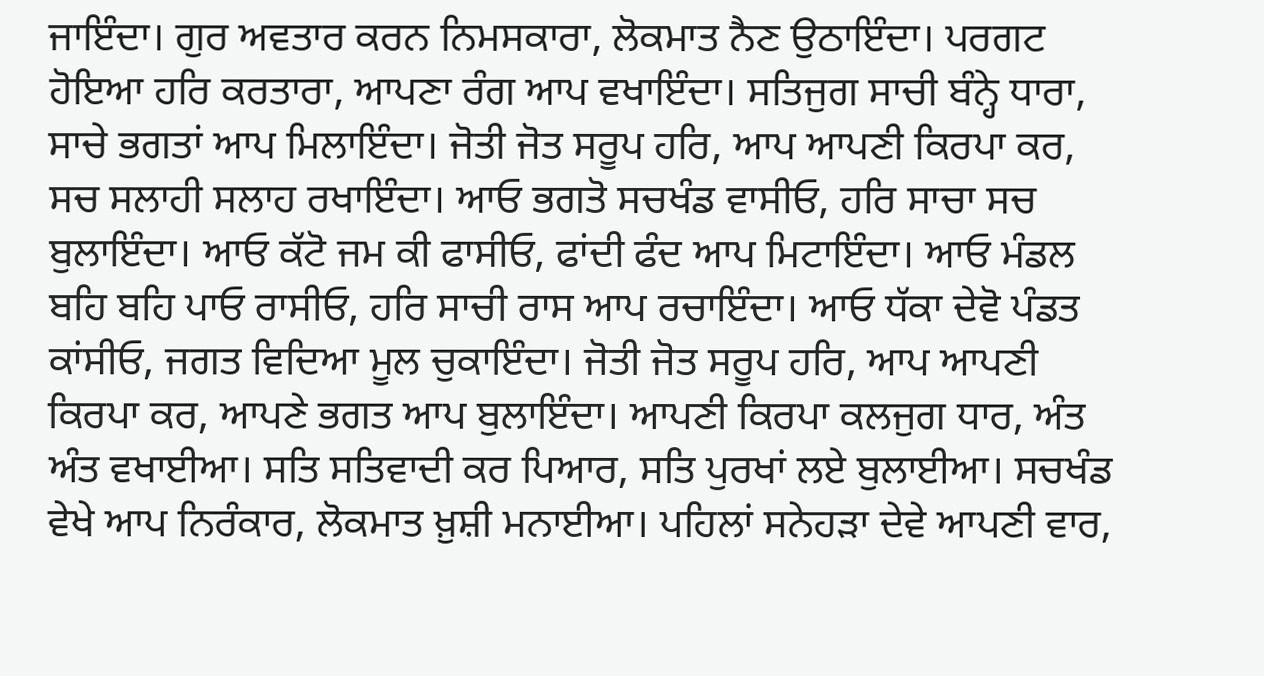ਜਾਇੰਦਾ। ਗੁਰ ਅਵਤਾਰ ਕਰਨ ਨਿਮਸਕਾਰਾ, ਲੋਕਮਾਤ ਨੈਣ ਉਠਾਇੰਦਾ। ਪਰਗਟ ਹੋਇਆ ਹਰਿ ਕਰਤਾਰਾ, ਆਪਣਾ ਰੰਗ ਆਪ ਵਖਾਇੰਦਾ। ਸਤਿਜੁਗ ਸਾਚੀ ਬੰਨ੍ਹੇ ਧਾਰਾ, ਸਾਚੇ ਭਗਤਾਂ ਆਪ ਮਿਲਾਇੰਦਾ। ਜੋਤੀ ਜੋਤ ਸਰੂਪ ਹਰਿ, ਆਪ ਆਪਣੀ ਕਿਰਪਾ ਕਰ, ਸਚ ਸਲਾਹੀ ਸਲਾਹ ਰਖਾਇੰਦਾ। ਆਓ ਭਗਤੋ ਸਚਖੰਡ ਵਾਸੀਓ, ਹਰਿ ਸਾਚਾ ਸਚ ਬੁਲਾਇੰਦਾ। ਆਓ ਕੱਟੋ ਜਮ ਕੀ ਫਾਸੀਓ, ਫਾਂਦੀ ਫੰਦ ਆਪ ਮਿਟਾਇੰਦਾ। ਆਓ ਮੰਡਲ ਬਹਿ ਬਹਿ ਪਾਓ ਰਾਸੀਓ, ਹਰਿ ਸਾਚੀ ਰਾਸ ਆਪ ਰਚਾਇੰਦਾ। ਆਓ ਧੱਕਾ ਦੇਵੋ ਪੰਡਤ ਕਾਂਸੀਓ, ਜਗਤ ਵਿਦਿਆ ਮੂਲ ਚੁਕਾਇੰਦਾ। ਜੋਤੀ ਜੋਤ ਸਰੂਪ ਹਰਿ, ਆਪ ਆਪਣੀ ਕਿਰਪਾ ਕਰ, ਆਪਣੇ ਭਗਤ ਆਪ ਬੁਲਾਇੰਦਾ। ਆਪਣੀ ਕਿਰਪਾ ਕਲਜੁਗ ਧਾਰ, ਅੰਤ ਅੰਤ ਵਖਾਈਆ। ਸਤਿ ਸਤਿਵਾਦੀ ਕਰ ਪਿਆਰ, ਸਤਿ ਪੁਰਖਾਂ ਲਏ ਬੁਲਾਈਆ। ਸਚਖੰਡ ਵੇਖੇ ਆਪ ਨਿਰੰਕਾਰ, ਲੋਕਮਾਤ ਖ਼ੁਸ਼ੀ ਮਨਾਈਆ। ਪਹਿਲਾਂ ਸਨੇਹੜਾ ਦੇਵੇ ਆਪਣੀ ਵਾਰ,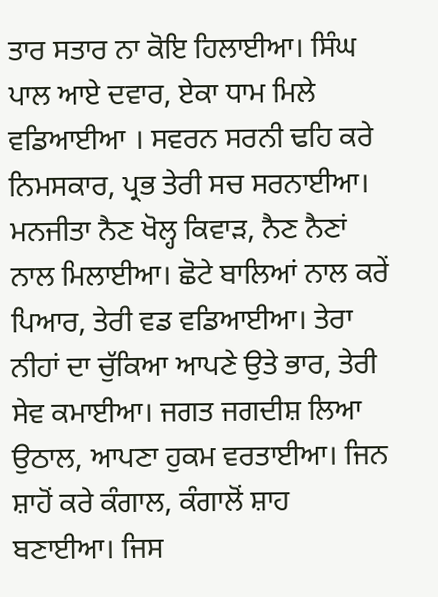ਤਾਰ ਸਤਾਰ ਨਾ ਕੋਇ ਹਿਲਾਈਆ। ਸਿੰਘ ਪਾਲ ਆਏ ਦਵਾਰ, ਏਕਾ ਧਾਮ ਮਿਲੇ ਵਡਿਆਈਆ । ਸਵਰਨ ਸਰਨੀ ਢਹਿ ਕਰੇ ਨਿਮਸਕਾਰ, ਪ੍ਰਭ ਤੇਰੀ ਸਚ ਸਰਨਾਈਆ। ਮਨਜੀਤਾ ਨੈਣ ਖੋਲ੍ਹ ਕਿਵਾੜ, ਨੈਣ ਨੈਣਾਂ ਨਾਲ ਮਿਲਾਈਆ। ਛੋਟੇ ਬਾਲਿਆਂ ਨਾਲ ਕਰੇਂ ਪਿਆਰ, ਤੇਰੀ ਵਡ ਵਡਿਆਈਆ। ਤੇਰਾ ਨੀਹਾਂ ਦਾ ਚੁੱਕਿਆ ਆਪਣੇ ਉਤੇ ਭਾਰ, ਤੇਰੀ ਸੇਵ ਕਮਾਈਆ। ਜਗਤ ਜਗਦੀਸ਼ ਲਿਆ ਉਠਾਲ, ਆਪਣਾ ਹੁਕਮ ਵਰਤਾਈਆ। ਜਿਨ ਸ਼ਾਹੋਂ ਕਰੇ ਕੰਗਾਲ, ਕੰਗਾਲੋਂ ਸ਼ਾਹ ਬਣਾਈਆ। ਜਿਸ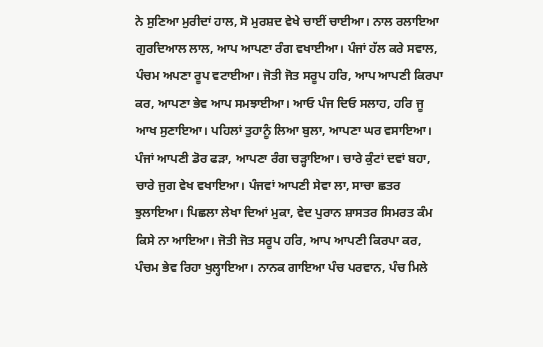ਨੇ ਸੁਣਿਆ ਮੁਰੀਦਾਂ ਹਾਲ, ਸੋ ਮੁਰਸ਼ਦ ਵੇਖੇ ਚਾਈਂ ਚਾਈਆ। ਨਾਲ ਰਲਾਇਆ ਗੁਰਦਿਆਲ ਲਾਲ, ਆਪ ਆਪਣਾ ਰੰਗ ਵਖਾਈਆ। ਪੰਜਾਂ ਹੱਲ ਕਰੇ ਸਵਾਲ, ਪੰਚਮ ਅਪਣਾ ਰੂਪ ਵਟਾਈਆ। ਜੋਤੀ ਜੋਤ ਸਰੂਪ ਹਰਿ, ਆਪ ਆਪਣੀ ਕਿਰਪਾ ਕਰ, ਆਪਣਾ ਭੇਵ ਆਪ ਸਮਝਾਈਆ। ਆਓ ਪੰਜ ਦਿਓ ਸਲਾਹ, ਹਰਿ ਜੂ ਆਖ ਸੁਣਾਇਆ। ਪਹਿਲਾਂ ਤੁਹਾਨੂੰ ਲਿਆ ਬੁਲਾ, ਆਪਣਾ ਘਰ ਵਸਾਇਆ। ਪੰਜਾਂ ਆਪਣੀ ਡੋਰ ਫੜਾ, ਆਪਣਾ ਰੰਗ ਚੜ੍ਹਾਇਆ। ਚਾਰੇ ਕੁੰਟਾਂ ਦਵਾਂ ਬਹਾ, ਚਾਰੇ ਜੁਗ ਵੇਖ ਵਖਾਇਆ। ਪੰਜਵਾਂ ਆਪਣੀ ਸੇਵਾ ਲਾ, ਸਾਚਾ ਛਤਰ ਝੁਲਾਇਆ। ਪਿਛਲਾ ਲੇਖਾ ਦਿਆਂ ਮੁਕਾ, ਵੇਦ ਪੁਰਾਨ ਸ਼ਾਸਤਰ ਸਿਮਰਤ ਕੰਮ ਕਿਸੇ ਨਾ ਆਇਆ। ਜੋਤੀ ਜੋਤ ਸਰੂਪ ਹਰਿ, ਆਪ ਆਪਣੀ ਕਿਰਪਾ ਕਰ, ਪੰਚਮ ਭੇਵ ਰਿਹਾ ਖੁਲ੍ਹਾਇਆ। ਨਾਨਕ ਗਾਇਆ ਪੰਚ ਪਰਵਾਨ, ਪੰਚ ਮਿਲੇ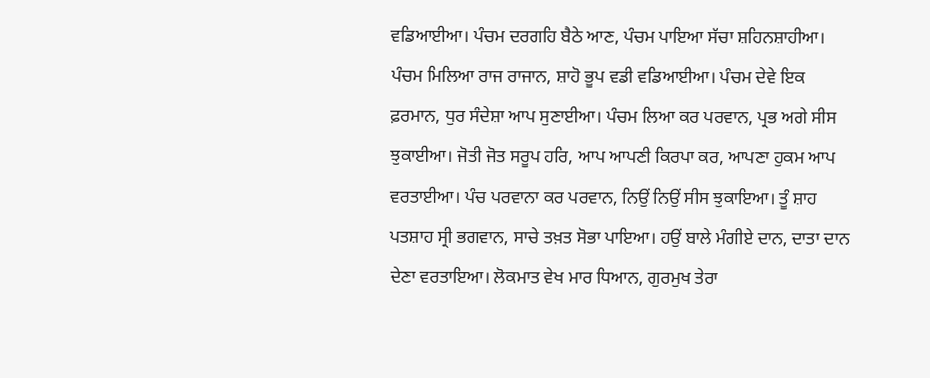ਵਡਿਆਈਆ। ਪੰਚਮ ਦਰਗਹਿ ਬੈਠੇ ਆਣ, ਪੰਚਮ ਪਾਇਆ ਸੱਚਾ ਸ਼ਹਿਨਸ਼ਾਹੀਆ। ਪੰਚਮ ਮਿਲਿਆ ਰਾਜ ਰਾਜਾਨ, ਸ਼ਾਹੋ ਭੂਪ ਵਡੀ ਵਡਿਆਈਆ। ਪੰਚਮ ਦੇਵੇ ਇਕ ਫ਼ਰਮਾਨ, ਧੁਰ ਸੰਦੇਸ਼ਾ ਆਪ ਸੁਣਾਈਆ। ਪੰਚਮ ਲਿਆ ਕਰ ਪਰਵਾਨ, ਪ੍ਰਭ ਅਗੇ ਸੀਸ ਝੁਕਾਈਆ। ਜੋਤੀ ਜੋਤ ਸਰੂਪ ਹਰਿ, ਆਪ ਆਪਣੀ ਕਿਰਪਾ ਕਰ, ਆਪਣਾ ਹੁਕਮ ਆਪ ਵਰਤਾਈਆ। ਪੰਚ ਪਰਵਾਨਾ ਕਰ ਪਰਵਾਨ, ਨਿਉਂ ਨਿਉਂ ਸੀਸ ਝੁਕਾਇਆ। ਤੂੰ ਸ਼ਾਹ ਪਤਸ਼ਾਹ ਸ੍ਰੀ ਭਗਵਾਨ, ਸਾਚੇ ਤਖ਼ਤ ਸੋਭਾ ਪਾਇਆ। ਹਉਂ ਬਾਲੇ ਮੰਗੀਏ ਦਾਨ, ਦਾਤਾ ਦਾਨ ਦੇਣਾ ਵਰਤਾਇਆ। ਲੋਕਮਾਤ ਵੇਖ ਮਾਰ ਧਿਆਨ, ਗੁਰਮੁਖ ਤੇਰਾ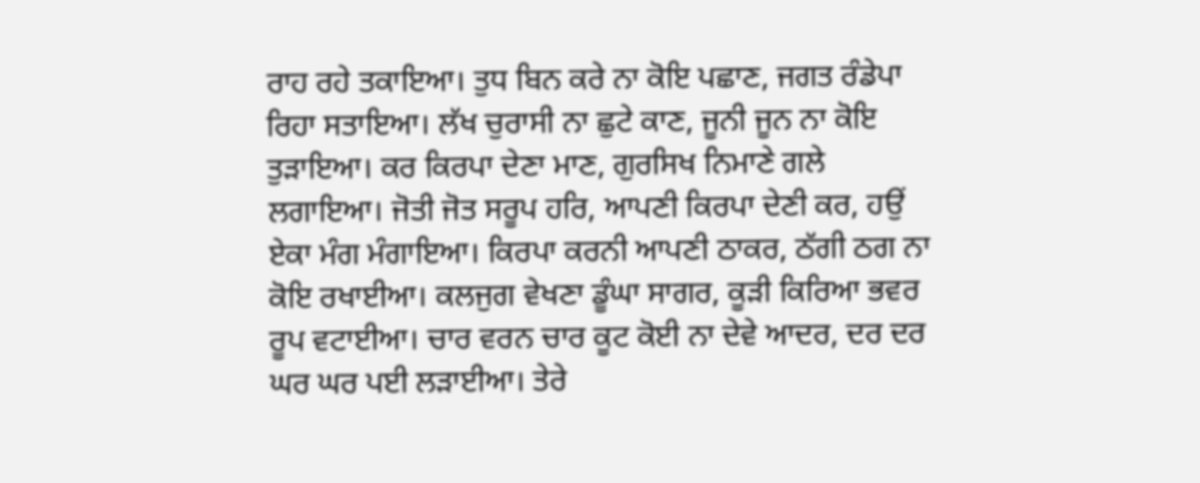ਰਾਹ ਰਹੇ ਤਕਾਇਆ। ਤੁਧ ਬਿਨ ਕਰੇ ਨਾ ਕੋਇ ਪਛਾਣ, ਜਗਤ ਰੰਡੇਪਾ ਰਿਹਾ ਸਤਾਇਆ। ਲੱਖ ਚੁਰਾਸੀ ਨਾ ਛੁਟੇ ਕਾਣ, ਜੂਨੀ ਜੂਨ ਨਾ ਕੋਇ ਤੁੜਾਇਆ। ਕਰ ਕਿਰਪਾ ਦੇਣਾ ਮਾਣ, ਗੁਰਸਿਖ ਨਿਮਾਣੇ ਗਲੇ ਲਗਾਇਆ। ਜੋਤੀ ਜੋਤ ਸਰੂਪ ਹਰਿ, ਆਪਣੀ ਕਿਰਪਾ ਦੇਣੀ ਕਰ, ਹਉਂ ਏਕਾ ਮੰਗ ਮੰਗਾਇਆ। ਕਿਰਪਾ ਕਰਨੀ ਆਪਣੀ ਠਾਕਰ, ਠੱਗੀ ਠਗ ਨਾ ਕੋਇ ਰਖਾਈਆ। ਕਲਜੁਗ ਵੇਖਣਾ ਡੂੰਘਾ ਸਾਗਰ, ਕੂੜੀ ਕਿਰਿਆ ਭਵਰ ਰੂਪ ਵਟਾਈਆ। ਚਾਰ ਵਰਨ ਚਾਰ ਕੂਟ ਕੋਈ ਨਾ ਦੇਵੇ ਆਦਰ, ਦਰ ਦਰ ਘਰ ਘਰ ਪਈ ਲੜਾਈਆ। ਤੇਰੇ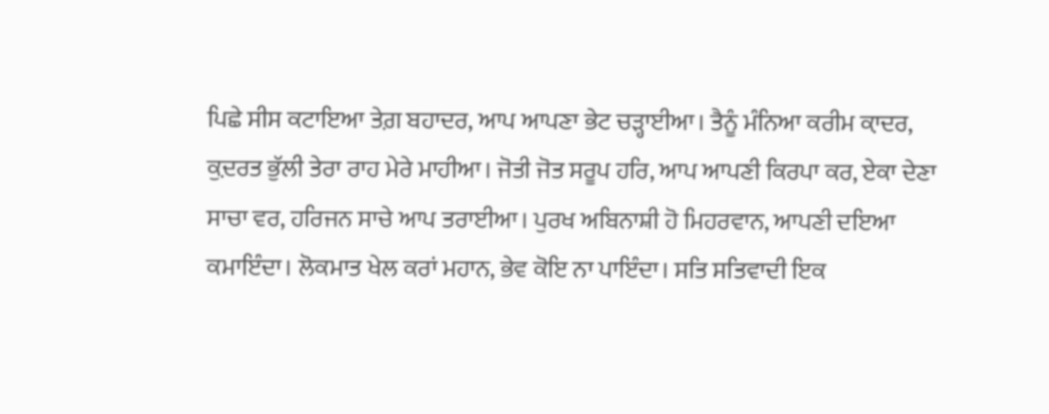ਪਿਛੇ ਸੀਸ ਕਟਾਇਆ ਤੇਗ਼ ਬਹਾਦਰ, ਆਪ ਆਪਣਾ ਭੇਟ ਚੜ੍ਹਾਈਆ। ਤੈਨੂੰ ਮੰਨਿਆ ਕਰੀਮ ਕ਼ਾਦਰ, ਕ਼ੁਦਰਤ ਭੁੱਲੀ ਤੇਰਾ ਰਾਹ ਮੇਰੇ ਮਾਹੀਆ। ਜੋਤੀ ਜੋਤ ਸਰੂਪ ਹਰਿ, ਆਪ ਆਪਣੀ ਕਿਰਪਾ ਕਰ, ਏਕਾ ਦੇਣਾ ਸਾਚਾ ਵਰ, ਹਰਿਜਨ ਸਾਚੇ ਆਪ ਤਰਾਈਆ। ਪੁਰਖ ਅਬਿਨਾਸ਼ੀ ਹੋ ਮਿਹਰਵਾਨ, ਆਪਣੀ ਦਇਆ ਕਮਾਇੰਦਾ। ਲੋਕਮਾਤ ਖੇਲ ਕਰਾਂ ਮਹਾਨ, ਭੇਵ ਕੋਇ ਨਾ ਪਾਇੰਦਾ। ਸਤਿ ਸਤਿਵਾਦੀ ਇਕ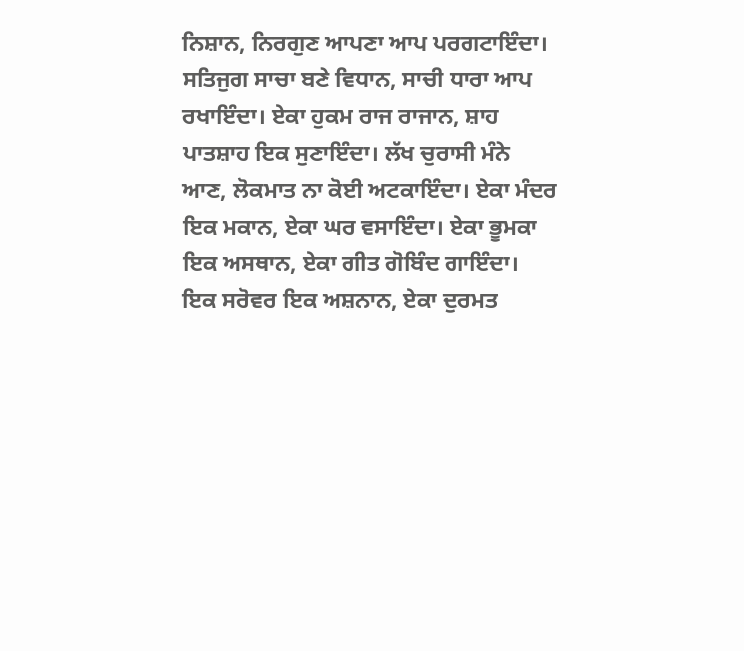ਨਿਸ਼ਾਨ, ਨਿਰਗੁਣ ਆਪਣਾ ਆਪ ਪਰਗਟਾਇੰਦਾ। ਸਤਿਜੁਗ ਸਾਚਾ ਬਣੇ ਵਿਧਾਨ, ਸਾਚੀ ਧਾਰਾ ਆਪ ਰਖਾਇੰਦਾ। ਏਕਾ ਹੁਕਮ ਰਾਜ ਰਾਜਾਨ, ਸ਼ਾਹ ਪਾਤਸ਼ਾਹ ਇਕ ਸੁਣਾਇੰਦਾ। ਲੱਖ ਚੁਰਾਸੀ ਮੰਨੇ ਆਣ, ਲੋਕਮਾਤ ਨਾ ਕੋਈ ਅਟਕਾਇੰਦਾ। ਏਕਾ ਮੰਦਰ ਇਕ ਮਕਾਨ, ਏਕਾ ਘਰ ਵਸਾਇੰਦਾ। ਏਕਾ ਭੂਮਕਾ ਇਕ ਅਸਥਾਨ, ਏਕਾ ਗੀਤ ਗੋਬਿੰਦ ਗਾਇੰਦਾ। ਇਕ ਸਰੋਵਰ ਇਕ ਅਸ਼ਨਾਨ, ਏਕਾ ਦੁਰਮਤ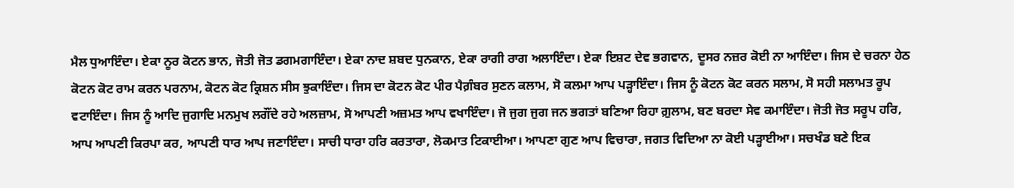ਮੈਲ ਧੁਆਇੰਦਾ। ਏਕਾ ਨੂਰ ਕੋਟਨ ਭਾਨ, ਜੋਤੀ ਜੋਤ ਡਗਮਗਾਇੰਦਾ। ਏਕਾ ਨਾਦ ਸ਼ਬਦ ਧੁਨਕਾਨ, ਏਕਾ ਰਾਗੀ ਰਾਗ ਅਲਾਇੰਦਾ। ਏਕਾ ਇਸ਼ਟ ਦੇਵ ਭਗਵਾਨ, ਦੂਸਰ ਨਜ਼ਰ ਕੋਈ ਨਾ ਆਇੰਦਾ। ਜਿਸ ਦੇ ਚਰਨਾ ਹੇਠ ਕੋਟਨ ਕੋਟ ਰਾਮ ਕਰਨ ਪਰਨਾਮ, ਕੋਟਨ ਕੋਟ ਕ੍ਰਿਸ਼ਨ ਸੀਸ ਝੁਕਾਇੰਦਾ। ਜਿਸ ਦਾ ਕੋਟਨ ਕੋਟ ਪੀਰ ਪੈਗ਼ੰਬਰ ਸੁਣਨ ਕਲਾਮ, ਸੋ ਕਲਮਾ ਆਪ ਪੜ੍ਹਾਇੰਦਾ। ਜਿਸ ਨੂੰ ਕੋਟਨ ਕੋਟ ਕਰਨ ਸਲਾਮ, ਸੋ ਸਹੀ ਸਲਾਮਤ ਰੂਪ ਵਟਾਇੰਦਾ। ਜਿਸ ਨੂੰ ਆਦਿ ਜੁਗਾਦਿ ਮਨਮੁਖ ਲਗੌਂਦੇ ਰਹੇ ਅਲਜ਼ਾਮ, ਸੋ ਆਪਣੀ ਅਜ਼ਮਤ ਆਪ ਵਖਾਇੰਦਾ। ਜੋ ਜੁਗ ਜੁਗ ਜਨ ਭਗਤਾਂ ਬਣਿਆ ਰਿਹਾ ਗ਼ੁਲਾਮ, ਬਣ ਬਰਦਾ ਸੇਵ ਕਮਾਇੰਦਾ। ਜੋਤੀ ਜੋਤ ਸਰੂਪ ਹਰਿ, ਆਪ ਆਪਣੀ ਕਿਰਪਾ ਕਰ, ਆਪਣੀ ਧਾਰ ਆਪ ਜਣਾਇੰਦਾ। ਸਾਚੀ ਧਾਰਾ ਹਰਿ ਕਰਤਾਰਾ, ਲੋਕਮਾਤ ਟਿਕਾਈਆ। ਆਪਣਾ ਗੁਣ ਆਪ ਵਿਚਾਰਾ, ਜਗਤ ਵਿਦਿਆ ਨਾ ਕੋਈ ਪੜ੍ਹਾਈਆ। ਸਚਖੰਡ ਬਣੇ ਇਕ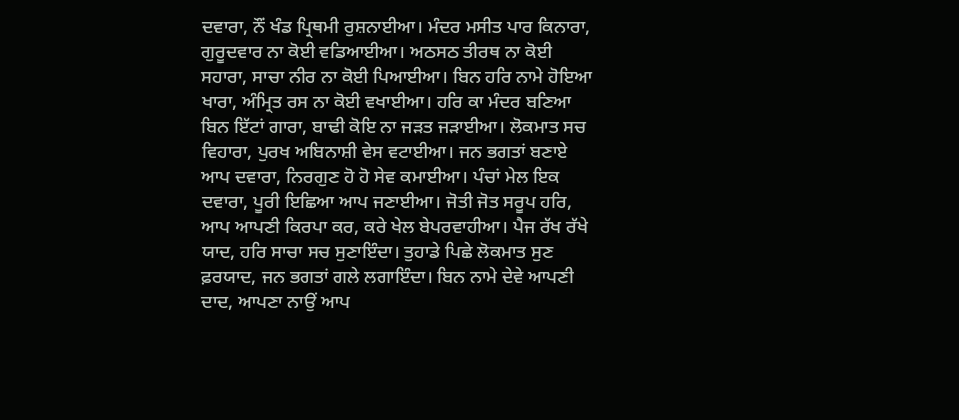ਦਵਾਰਾ, ਨੌਂ ਖੰਡ ਪ੍ਰਿਥਮੀ ਰੁਸ਼ਨਾਈਆ। ਮੰਦਰ ਮਸੀਤ ਪਾਰ ਕਿਨਾਰਾ, ਗੁਰੂਦਵਾਰ ਨਾ ਕੋਈ ਵਡਿਆਈਆ। ਅਠਸਠ ਤੀਰਥ ਨਾ ਕੋਈ ਸਹਾਰਾ, ਸਾਚਾ ਨੀਰ ਨਾ ਕੋਈ ਪਿਆਈਆ। ਬਿਨ ਹਰਿ ਨਾਮੇ ਹੋਇਆ ਖਾਰਾ, ਅੰਮ੍ਰਿਤ ਰਸ ਨਾ ਕੋਈ ਵਖਾਈਆ। ਹਰਿ ਕਾ ਮੰਦਰ ਬਣਿਆ ਬਿਨ ਇੱਟਾਂ ਗਾਰਾ, ਬਾਢੀ ਕੋਇ ਨਾ ਜੜਤ ਜੜਾਈਆ। ਲੋਕਮਾਤ ਸਚ ਵਿਹਾਰਾ, ਪੁਰਖ ਅਬਿਨਾਸ਼ੀ ਵੇਸ ਵਟਾਈਆ। ਜਨ ਭਗਤਾਂ ਬਣਾਏ ਆਪ ਦਵਾਰਾ, ਨਿਰਗੁਣ ਹੋ ਹੋ ਸੇਵ ਕਮਾਈਆ। ਪੰਚਾਂ ਮੇਲ ਇਕ ਦਵਾਰਾ, ਪੂਰੀ ਇਛਿਆ ਆਪ ਜਣਾਈਆ। ਜੋਤੀ ਜੋਤ ਸਰੂਪ ਹਰਿ, ਆਪ ਆਪਣੀ ਕਿਰਪਾ ਕਰ, ਕਰੇ ਖੇਲ ਬੇਪਰਵਾਹੀਆ। ਪੈਜ ਰੱਖ ਰੱਖੇ ਯਾਦ, ਹਰਿ ਸਾਚਾ ਸਚ ਸੁਣਾਇੰਦਾ। ਤੁਹਾਡੇ ਪਿਛੇ ਲੋਕਮਾਤ ਸੁਣ ਫ਼ਰਯਾਦ, ਜਨ ਭਗਤਾਂ ਗਲੇ ਲਗਾਇੰਦਾ। ਬਿਨ ਨਾਮੇ ਦੇਵੇ ਆਪਣੀ ਦਾਦ, ਆਪਣਾ ਨਾਉਂ ਆਪ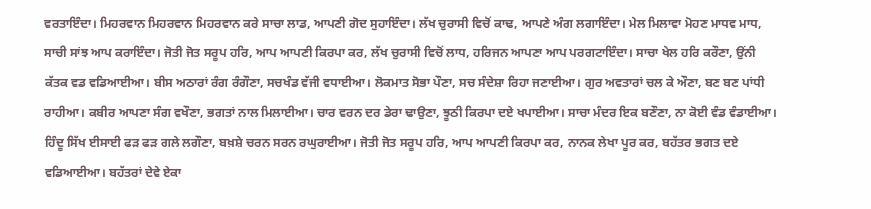ਵਰਤਾਇੰਦਾ। ਮਿਹਰਵਾਨ ਮਿਹਰਵਾਨ ਮਿਹਰਵਾਨ ਕਰੇ ਸਾਚਾ ਲਾਡ, ਆਪਣੀ ਗੋਦ ਸੁਹਾਇੰਦਾ। ਲੱਖ ਚੁਰਾਸੀ ਵਿਚੋਂ ਕਾਢ, ਆਪਣੇ ਅੰਗ ਲਗਾਇੰਦਾ। ਮੇਲ ਮਿਲਾਵਾ ਮੋਹਣ ਮਾਧਵ ਮਾਧ, ਸਾਚੀ ਸਾਂਝ ਆਪ ਕਰਾਇੰਦਾ। ਜੋਤੀ ਜੋਤ ਸਰੂਪ ਹਰਿ, ਆਪ ਆਪਣੀ ਕਿਰਪਾ ਕਰ, ਲੱਖ ਚੁਰਾਸੀ ਵਿਚੋਂ ਲਾਧ, ਹਰਿਜਨ ਆਪਣਾ ਆਪ ਪਰਗਟਾਇੰਦਾ। ਸਾਚਾ ਖੇਲ ਹਰਿ ਕਰੌਣਾ, ਉਂਨੀ ਕੱਤਕ ਵਡ ਵਡਿਆਈਆ। ਬੀਸ ਅਠਾਰਾਂ ਰੰਗ ਰੰਗੌਣਾ, ਸਚਖੰਡ ਵੱਜੀ ਵਧਾਈਆ। ਲੋਕਮਾਤ ਸੋਭਾ ਪੌਣਾ, ਸਚ ਸੰਦੇਸ਼ਾ ਰਿਹਾ ਜਣਾਈਆ। ਗੁਰ ਅਵਤਾਰਾਂ ਚਲ ਕੇ ਔਣਾ, ਬਣ ਬਣ ਪਾਂਧੀ ਰਾਹੀਆ। ਕਬੀਰ ਆਪਣਾ ਸੰਗ ਵਖੌਣਾ, ਭਗਤਾਂ ਨਾਲ ਮਿਲਾਈਆ। ਚਾਰ ਵਰਨ ਦਰ ਡੇਰਾ ਢਾਉਣਾ, ਝੂਠੀ ਕਿਰਪਾ ਦਏ ਖਪਾਈਆ। ਸਾਚਾ ਮੰਦਰ ਇਕ ਬਣੌਣਾ, ਨਾ ਕੋਈ ਵੰਡ ਵੰਡਾਈਆ। ਹਿੰਦੂ ਸਿੱਖ ਈਸਾਈ ਫੜ ਫੜ ਗਲੇ ਲਗੌਣਾ, ਬਖ਼ਸ਼ੇ ਚਰਨ ਸਰਨ ਰਘੁਰਾਈਆ। ਜੋਤੀ ਜੋਤ ਸਰੂਪ ਹਰਿ, ਆਪ ਆਪਣੀ ਕਿਰਪਾ ਕਰ, ਨਾਨਕ ਲੇਖਾ ਪੂਰ ਕਰ, ਬਹੱਤਰ ਭਗਤ ਦਏ ਵਡਿਆਈਆ। ਬਹੱਤਰਾਂ ਦੇਵੇ ਏਕਾ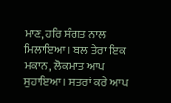ਮਾਣ, ਹਰਿ ਸੰਗਤ ਨਾਲ ਮਿਲਾਇਆ। ਬਲ ਤੇਰਾ ਇਕ ਮਕਾਨ, ਲੋਕਮਾਤ ਆਪ ਸੁਹਾਇਆ। ਸਤਰਾਂ ਕਰੇ ਆਪ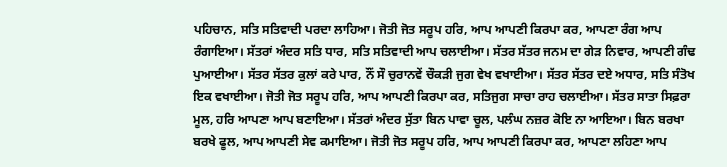ਪਹਿਚਾਨ, ਸਤਿ ਸਤਿਵਾਦੀ ਪਰਦਾ ਲਾਹਿਆ। ਜੋਤੀ ਜੋਤ ਸਰੂਪ ਹਰਿ, ਆਪ ਆਪਣੀ ਕਿਰਪਾ ਕਰ, ਆਪਣਾ ਰੰਗ ਆਪ ਰੰਗਾਇਆ। ਸੱਤਰਾਂ ਅੰਦਰ ਸਤਿ ਧਾਰ, ਸਤਿ ਸਤਿਵਾਦੀ ਆਪ ਚਲਾਈਆ। ਸੱਤਰ ਸੱਤਰ ਜਨਮ ਦਾ ਗੇੜ ਨਿਵਾਰ, ਆਪਣੀ ਗੰਢ ਪੁਆਈਆ। ਸੱਤਰ ਸੱਤਰ ਕੁਲਾਂ ਕਰੇ ਪਾਰ, ਨੌਂ ਸੌ ਚੁਰਾਨਵੇਂ ਚੌਕੜੀ ਜੁਗ ਵੇਖ ਵਖਾਈਆ। ਸੱਤਰ ਸੱਤਰ ਦਏ ਅਧਾਰ, ਸਤਿ ਸੰਤੋਖ ਇਕ ਵਖਾਈਆ। ਜੋਤੀ ਜੋਤ ਸਰੂਪ ਹਰਿ, ਆਪ ਆਪਣੀ ਕਿਰਪਾ ਕਰ, ਸਤਿਜੁਗ ਸਾਚਾ ਰਾਹ ਚਲਾਈਆ। ਸੱਤਰ ਸਾਤਾ ਸਿਫ਼ਰਾ ਮੂਲ, ਹਰਿ ਆਪਣਾ ਆਪ ਬਣਾਇਆ। ਸੱਤਰਾਂ ਅੰਦਰ ਸੁੱਤਾ ਬਿਨ ਪਾਵਾ ਚੂਲ, ਪਲੰਘ ਨਜ਼ਰ ਕੋਇ ਨਾ ਆਇਆ। ਬਿਨ ਬਰਖਾ ਬਰਖੇ ਫੂਲ, ਆਪ ਆਪਣੀ ਸੇਵ ਕਮਾਇਆ। ਜੋਤੀ ਜੋਤ ਸਰੂਪ ਹਰਿ, ਆਪ ਆਪਣੀ ਕਿਰਪਾ ਕਰ, ਆਪਣਾ ਲਹਿਣਾ ਆਪ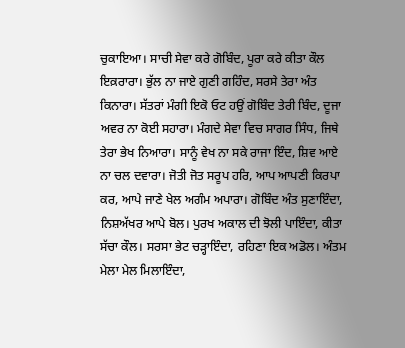ਚੁਕਾਇਆ। ਸਾਚੀ ਸੇਵਾ ਕਰੇ ਗੋਬਿੰਦ, ਪੂਰਾ ਕਰੇ ਕੀਤਾ ਕੌਲ ਇਕ਼ਰਾਰਾ। ਭੁੱਲ ਨਾ ਜਾਏ ਗੁਣੀ ਗਹਿੰਦ, ਸਰਸੇ ਤੇਰਾ ਅੰਤ ਕਿਨਾਰਾ। ਸੱਤਰਾਂ ਮੰਗੀ ਇਕੋ ਓਟ ਹਉਂ ਗੋਬਿੰਦ ਤੇਰੀ ਬਿੰਦ, ਦੂਜਾ ਅਵਰ ਨਾ ਕੋਈ ਸਹਾਰਾ। ਮੰਗਦੇ ਸੇਵਾ ਵਿਚ ਸਾਗਰ ਸਿੰਧ, ਜਿਥੇ ਤੇਰਾ ਭੇਖ ਨਿਆਰਾ। ਸਾਨੂੰ ਵੇਖ ਨਾ ਸਕੇ ਰਾਜਾ ਇੰਦ, ਸ਼ਿਵ ਆਏ ਨਾ ਚਲ ਦਵਾਰਾ। ਜੋਤੀ ਜੋਤ ਸਰੂਪ ਹਰਿ, ਆਪ ਆਪਣੀ ਕਿਰਪਾ ਕਰ, ਆਪੇ ਜਾਣੇ ਖੇਲ ਅਗੰਮ ਅਪਾਰਾ। ਗੋਬਿੰਦ ਅੰਤ ਸੁਣਾਇੰਦਾ, ਨਿਸ਼ਅੱਖਰ ਆਪੇ ਬੋਲ। ਪੁਰਖ ਅਕਾਲ ਦੀ ਝੋਲੀ ਪਾਇੰਦਾ, ਕੀਤਾ ਸੱਚਾ ਕੌਲ। ਸਰਸਾ ਭੇਟ ਚੜ੍ਹਾਇੰਦਾ, ਰਹਿਣਾ ਇਕ ਅਡੋਲ। ਅੰਤਮ ਮੇਲਾ ਮੇਲ ਮਿਲਾਇੰਦਾ,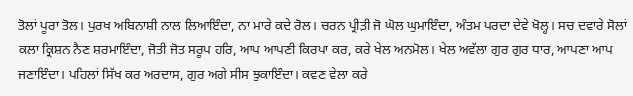ਤੋਲਾਂ ਪੂਰਾ ਤੋਲ। ਪੁਰਖ ਅਬਿਨਾਸ਼ੀ ਨਾਲ ਲਿਆਇੰਦਾ, ਨਾ ਮਾਰੇ ਕਦੇ ਰੋਲ। ਚਰਨ ਪ੍ਰੀਤ਼ੀ ਜੋ ਘੋਲ ਘੁਮਾਇੰਦਾ, ਅੰਤਮ ਪਰਦਾ ਦੇਵੇ ਖੋਲ੍ਹ। ਸਚ ਦਵਾਰੇ ਸੋਲਾਂ ਕਲਾ ਕ੍ਰਿਸ਼ਨ ਨੈਣ ਸ਼ਰਮਾਇੰਦਾ, ਜੋਤੀ ਜੋਤ ਸਰੂਪ ਹਰਿ, ਆਪ ਆਪਣੀ ਕਿਰਪਾ ਕਰ, ਕਰੇ ਖੇਲ ਅਨਮੋਲ। ਖੇਲ ਅਵੱਲਾ ਗੁਰ ਗੁਰ ਧਾਰ, ਆਪਣਾ ਆਪ ਜਣਾਇੰਦਾ। ਪਹਿਲਾਂ ਸਿੱਖ ਕਰ ਅਰਦਾਸ, ਗੁਰ ਅਗੇ ਸੀਸ ਝੁਕਾਇੰਦਾ। ਕਵਣ ਵੇਲਾ ਕਰੇ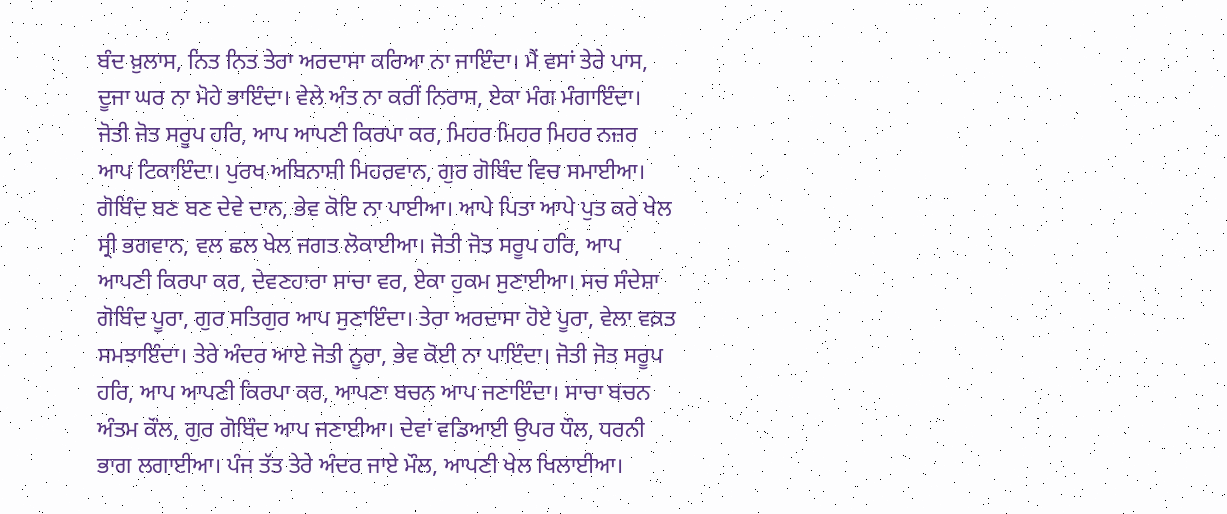ਬੰਦ ਖ਼ੁਲਾਸ, ਨਿਤ ਨਿਤ ਤੇਰਾ ਅਰਦਾਸਾ ਕਰਿਆ ਨਾ ਜਾਇੰਦਾ। ਮੈਂ ਵਸਾਂ ਤੇਰੇ ਪਾਸ, ਦੂਜਾ ਘਰ ਨਾ ਮੋਹੇ ਭਾਇੰਦਾ। ਵੇਲੇ ਅੰਤ ਨਾ ਕਰੀਂ ਨਿਰਾਸ, ਏਕਾ ਮੰਗ ਮੰਗਾਇੰਦਾ। ਜੋਤੀ ਜੋਤ ਸਰੂਪ ਹਰਿ, ਆਪ ਆਪਣੀ ਕਿਰਪਾ ਕਰ, ਮਿਹਰ ਮਿਹਰ ਮਿਹਰ ਨਜ਼ਰ ਆਪ ਟਿਕਾਇੰਦਾ। ਪੁਰਖ ਅਬਿਨਾਸ਼ੀ ਮਿਹਰਵਾਨ, ਗੁਰ ਗੋਬਿੰਦ ਵਿਚ ਸਮਾਈਆ। ਗੋਬਿੰਦ ਬਣ ਬਣ ਦੇਵੇ ਦਾਨ, ਭੇਵ ਕੋਇ ਨਾ ਪਾਈਆ। ਆਪੇ ਪਿਤਾ ਆਪੇ ਪੁਤ ਕਰੇ ਖੇਲ ਸ੍ਰੀ ਭਗਵਾਨ, ਵਲ ਛਲ ਖੇਲ ਜਗਤ ਲੋਕਾਈਆ। ਜੋਤੀ ਜੋਤ ਸਰੂਪ ਹਰਿ, ਆਪ ਆਪਣੀ ਕਿਰਪਾ ਕਰ, ਦੇਵਣਹਾਰਾ ਸਾਚਾ ਵਰ, ਏਕਾ ਹੁਕਮ ਸੁਣਾਈਆ। ਸਚ ਸੰਦੇਸ਼ਾ ਗੋਬਿੰਦ ਪੂਰਾ, ਗੁਰ ਸਤਿਗੁਰ ਆਪ ਸੁਣਾਇੰਦਾ। ਤੇਰਾ ਅਰਦਾਸਾ ਹੋਏ ਪੂਰਾ, ਵੇਲਾ ਵਕ਼ਤ ਸਮਝਾਇੰਦਾ। ਤੇਰੇ ਅੰਦਰ ਆਏ ਜੋਤੀ ਨੂਰਾ, ਭੇਵ ਕੋਈ ਨਾ ਪਾਇੰਦਾ। ਜੋਤੀ ਜੋਤ ਸਰੂਪ ਹਰਿ, ਆਪ ਆਪਣੀ ਕਿਰਪਾ ਕਰ, ਆਪਣਾ ਬਚਨ ਆਪ ਜਣਾਇੰਦਾ। ਸਾਚਾ ਬਚਨ ਅੰਤਮ ਕੌਲ, ਗੁਰ ਗੋਬਿੰਦ ਆਪ ਜਣਾਈਆ। ਦੇਵਾਂ ਵਡਿਆਈ ਉਪਰ ਧੌਲ, ਧਰਨੀ ਭਾਗ ਲਗਾਈਆ। ਪੰਜ ਤੱਤ ਤੇਰੇ ਅੰਦਰ ਜਾਏ ਮੌਲ, ਆਪਣੀ ਖੇਲ ਖਿਲਾਈਆ।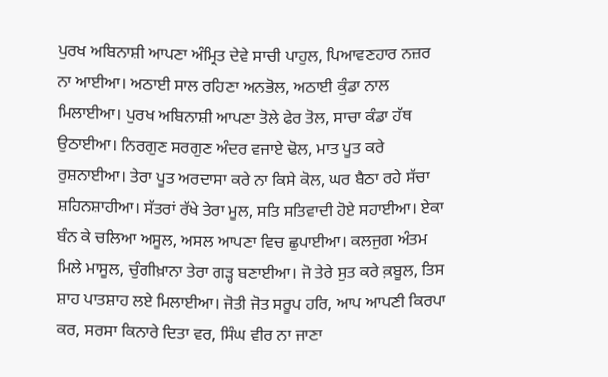ਪੁਰਖ ਅਬਿਨਾਸ਼ੀ ਆਪਣਾ ਅੰਮ੍ਰਿਤ ਦੇਵੇ ਸਾਚੀ ਪਾਹੁਲ, ਪਿਆਵਣਹਾਰ ਨਜ਼ਰ ਨਾ ਆਈਆ। ਅਠਾਈ ਸਾਲ ਰਹਿਣਾ ਅਨਭੋਲ, ਅਠਾਈ ਕੁੰਡਾ ਨਾਲ ਮਿਲਾਈਆ। ਪੁਰਖ ਅਬਿਨਾਸ਼ੀ ਆਪਣਾ ਤੋਲੇ ਫੇਰ ਤੋਲ, ਸਾਚਾ ਕੰਡਾ ਹੱਥ ਉਠਾਈਆ। ਨਿਰਗੁਣ ਸਰਗੁਣ ਅੰਦਰ ਵਜਾਏ ਢੋਲ, ਮਾਤ ਪੂਤ ਕਰੇ ਰੁਸ਼ਨਾਈਆ। ਤੇਰਾ ਪੂਤ ਅਰਦਾਸਾ ਕਰੇ ਨਾ ਕਿਸੇ ਕੋਲ, ਘਰ ਬੈਠਾ ਰਹੇ ਸੱਚਾ ਸ਼ਹਿਨਸ਼ਾਹੀਆ। ਸੱਤਰਾਂ ਰੱਖੇ ਤੇਰਾ ਮੂਲ, ਸਤਿ ਸਤਿਵਾਦੀ ਹੋਏ ਸਹਾਈਆ। ਏਕਾ ਬੰਨ ਕੇ ਚਲਿਆ ਅਸੂਲ, ਅਸਲ ਆਪਣਾ ਵਿਚ ਛੁਪਾਈਆ। ਕਲਜੁਗ ਅੰਤਮ ਮਿਲੇ ਮਾਸੂਲ, ਚੁੰਗੀਖ਼ਾਨਾ ਤੇਰਾ ਗੜ੍ਹ ਬਣਾਈਆ। ਜੋ ਤੇਰੇ ਸੁਤ ਕਰੇ ਕ਼ਬੂਲ, ਤਿਸ ਸ਼ਾਹ ਪਾਤਸ਼ਾਹ ਲਏ ਮਿਲਾਈਆ। ਜੋਤੀ ਜੋਤ ਸਰੂਪ ਹਰਿ, ਆਪ ਆਪਣੀ ਕਿਰਪਾ ਕਰ, ਸਰਸਾ ਕਿਨਾਰੇ ਦਿਤਾ ਵਰ, ਸਿੰਘ ਵੀਰ ਨਾ ਜਾਣਾ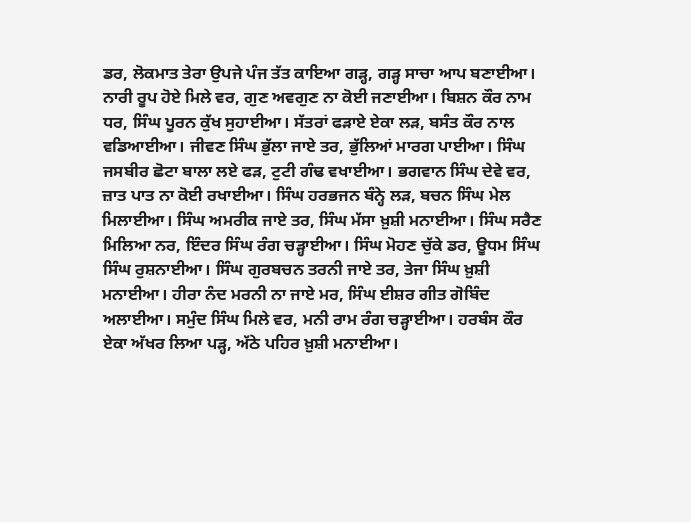ਡਰ, ਲੋਕਮਾਤ ਤੇਰਾ ਉਪਜੇ ਪੰਜ ਤੱਤ ਕਾਇਆ ਗੜ੍ਹ, ਗੜ੍ਹ ਸਾਚਾ ਆਪ ਬਣਾਈਆ। ਨਾਰੀ ਰੂਪ ਹੋਏ ਮਿਲੇ ਵਰ, ਗੁਣ ਅਵਗੁਣ ਨਾ ਕੋਈ ਜਣਾਈਆ। ਬਿਸ਼ਨ ਕੌਰ ਨਾਮ ਧਰ, ਸਿੰਘ ਪੂਰਨ ਕੁੱਖ ਸੁਹਾਈਆ। ਸੱਤਰਾਂ ਫੜਾਏ ਏਕਾ ਲੜ, ਬਸੰਤ ਕੌਰ ਨਾਲ ਵਡਿਆਈਆ। ਜੀਵਣ ਸਿੰਘ ਭੁੱਲਾ ਜਾਏ ਤਰ, ਭੁੱਲਿਆਂ ਮਾਰਗ ਪਾਈਆ। ਸਿੰਘ ਜਸਬੀਰ ਛੋਟਾ ਬਾਲਾ ਲਏ ਫੜ, ਟੁਟੀ ਗੰਢ ਵਖਾਈਆ। ਭਗਵਾਨ ਸਿੰਘ ਦੇਵੇ ਵਰ, ਜ਼ਾਤ ਪਾਤ ਨਾ ਕੋਈ ਰਖਾਈਆ। ਸਿੰਘ ਹਰਭਜਨ ਬੰਨ੍ਹੇ ਲੜ, ਬਚਨ ਸਿੰਘ ਮੇਲ ਮਿਲਾਈਆ। ਸਿੰਘ ਅਮਰੀਕ ਜਾਏ ਤਰ, ਸਿੰਘ ਮੱਸਾ ਖ਼ੁਸ਼ੀ ਮਨਾਈਆ। ਸਿੰਘ ਸਰੈਣ ਮਿਲਿਆ ਨਰ, ਇੰਦਰ ਸਿੰਘ ਰੰਗ ਚੜ੍ਹਾਈਆ। ਸਿੰਘ ਮੋਹਣ ਚੁੱਕੇ ਡਰ, ਊਧਮ ਸਿੰਘ ਸਿੰਘ ਰੁਸ਼ਨਾਈਆ। ਸਿੰਘ ਗੁਰਬਚਨ ਤਰਨੀ ਜਾਏ ਤਰ, ਤੇਜਾ ਸਿੰਘ ਖ਼ੁਸ਼ੀ ਮਨਾਈਆ। ਹੀਰਾ ਨੰਦ ਮਰਨੀ ਨਾ ਜਾਏ ਮਰ, ਸਿੰਘ ਈਸ਼ਰ ਗੀਤ ਗੋਬਿੰਦ ਅਲਾਈਆ। ਸਮੁੰਦ ਸਿੰਘ ਮਿਲੇ ਵਰ, ਮਨੀ ਰਾਮ ਰੰਗ ਚੜ੍ਹਾਈਆ। ਹਰਬੰਸ ਕੌਰ ਏਕਾ ਅੱਖਰ ਲਿਆ ਪੜ੍ਹ, ਅੱਠੇ ਪਹਿਰ ਖ਼ੁਸ਼ੀ ਮਨਾਈਆ।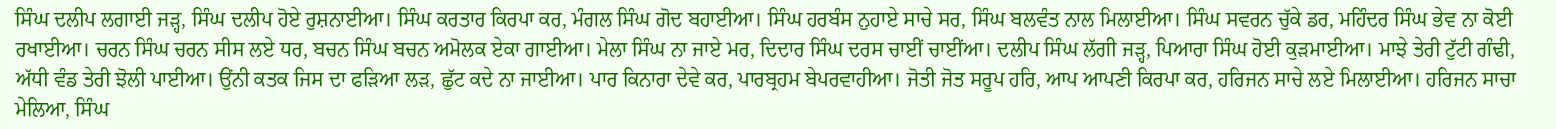ਸਿੰਘ ਦਲੀਪ ਲਗਾਈ ਜੜ੍ਹ, ਸਿੰਘ ਦਲੀਪ ਹੋਏ ਰੁਸ਼ਨਾਈਆ। ਸਿੰਘ ਕਰਤਾਰ ਕਿਰਪਾ ਕਰ, ਮੰਗਲ ਸਿੰਘ ਗੋਦ ਬਹਾਈਆ। ਸਿੰਘ ਹਰਬੰਸ ਨੁਹਾਏ ਸਾਚੇ ਸਰ, ਸਿੰਘ ਬਲਵੰਤ ਨਾਲ ਮਿਲਾਈਆ। ਸਿੰਘ ਸਵਰਨ ਚੁੱਕੇ ਡਰ, ਮਹਿੰਦਰ ਸਿੰਘ ਭੇਵ ਨਾ ਕੋਈ ਰਖਾਈਆ। ਚਰਨ ਸਿੰਘ ਚਰਨ ਸੀਸ ਲਏ ਧਰ, ਬਚਨ ਸਿੰਘ ਬਚਨ ਅਮੋਲਕ ਏਕਾ ਗਾਈਆ। ਮੇਲਾ ਸਿੰਘ ਨਾ ਜਾਏ ਮਰ, ਦਿਦਾਰ ਸਿੰਘ ਦਰਸ ਚਾਈਂ ਚਾਈਂਆ। ਦਲੀਪ ਸਿੰਘ ਲੱਗੀ ਜੜ੍ਹ, ਪਿਆਰਾ ਸਿੰਘ ਹੋਈ ਕੁੜਮਾਈਆ। ਮਾਝੇ ਤੇਰੀ ਟੁੱਟੀ ਗੰਢੀ, ਅੱਧੀ ਵੰਡ ਤੇਰੀ ਝੋਲੀ ਪਾਈਆ। ਉਂਨੀ ਕਤਕ ਜਿਸ ਦਾ ਫੜਿਆ ਲੜ, ਛੁੱਟ ਕਦੇ ਨਾ ਜਾਈਆ। ਪਾਰ ਕਿਨਾਰਾ ਦੇਵੇ ਕਰ, ਪਾਰਬ੍ਰਹਮ ਬੇਪਰਵਾਹੀਆ। ਜੋਤੀ ਜੋਤ ਸਰੂਪ ਹਰਿ, ਆਪ ਆਪਣੀ ਕਿਰਪਾ ਕਰ, ਹਰਿਜਨ ਸਾਚੇ ਲਏ ਮਿਲਾਈਆ। ਹਰਿਜਨ ਸਾਚਾ ਮੇਲਿਆ, ਸਿੰਘ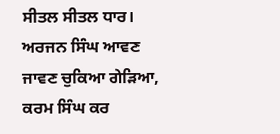ਸੀਤਲ ਸੀਤਲ ਧਾਰ। ਅਰਜਨ ਸਿੰਘ ਆਵਣ ਜਾਵਣ ਚੁਕਿਆ ਗੇੜਿਆ, ਕਰਮ ਸਿੰਘ ਕਰ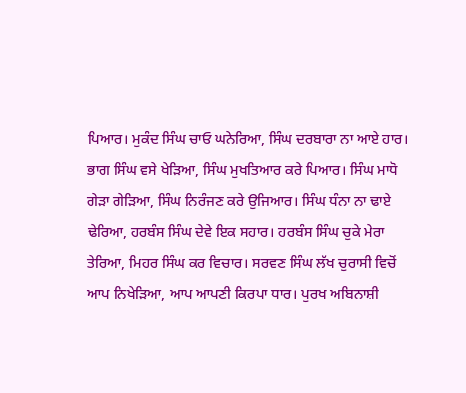ਪਿਆਰ। ਮੁਕੰਦ ਸਿੰਘ ਚਾਓ ਘਨੇਰਿਆ, ਸਿੰਘ ਦਰਬਾਰਾ ਨਾ ਆਏ ਹਾਰ। ਭਾਗ ਸਿੰਘ ਵਸੇ ਖੇੜਿਆ, ਸਿੰਘ ਮੁਖਤਿਆਰ ਕਰੇ ਪਿਆਰ। ਸਿੰਘ ਮਾਧੋ ਗੇੜਾ ਗੇੜਿਆ, ਸਿੰਘ ਨਿਰੰਜਣ ਕਰੇ ਉਜਿਆਰ। ਸਿੰਘ ਧੰਨਾ ਨਾ ਢਾਏ ਢੇਰਿਆ, ਹਰਬੰਸ ਸਿੰਘ ਦੇਵੇ ਇਕ ਸਹਾਰ। ਹਰਬੰਸ ਸਿੰਘ ਚੁਕੇ ਮੇਰਾ ਤੇਰਿਆ, ਮਿਹਰ ਸਿੰਘ ਕਰ ਵਿਚਾਰ। ਸਰਵਣ ਸਿੰਘ ਲੱਖ ਚੁਰਾਸੀ ਵਿਚੋਂ ਆਪ ਨਿਖੇੜਿਆ, ਆਪ ਆਪਣੀ ਕਿਰਪਾ ਧਾਰ। ਪੁਰਖ ਅਬਿਨਾਸ਼ੀ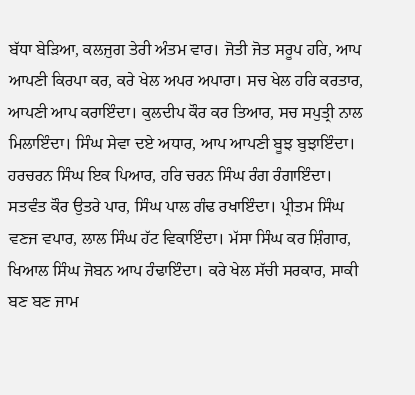ਬੱਧਾ ਬੇੜਿਆ, ਕਲਜੁਗ ਤੇਰੀ ਅੰਤਮ ਵਾਰ। ਜੋਤੀ ਜੋਤ ਸਰੂਪ ਹਰਿ, ਆਪ ਆਪਣੀ ਕਿਰਪਾ ਕਰ, ਕਰੇ ਖੇਲ ਅਪਰ ਅਪਾਰਾ। ਸਚ ਖੇਲ ਹਰਿ ਕਰਤਾਰ, ਆਪਣੀ ਆਪ ਕਰਾਇੰਦਾ। ਕੁਲਦੀਪ ਕੌਰ ਕਰ ਤਿਆਰ, ਸਚ ਸਪੁਤ੍ਰੀ ਨਾਲ ਮਿਲਾਇੰਦਾ। ਸਿੰਘ ਸੇਵਾ ਦਏ ਅਧਾਰ, ਆਪ ਆਪਣੀ ਬੂਝ ਬੁਝਾਇੰਦਾ। ਹਰਚਰਨ ਸਿੰਘ ਇਕ ਪਿਆਰ, ਹਰਿ ਚਰਨ ਸਿੰਘ ਰੰਗ ਰੰਗਾਇੰਦਾ। ਸਤਵੰਤ ਕੌਰ ਉਤਰੇ ਪਾਰ, ਸਿੰਘ ਪਾਲ ਗੰਢ ਰਖਾਇੰਦਾ। ਪ੍ਰੀਤਮ ਸਿੰਘ ਵਣਜ ਵਪਾਰ, ਲਾਲ ਸਿੰਘ ਹੱਟ ਵਿਕਾਇੰਦਾ। ਮੱਸਾ ਸਿੰਘ ਕਰ ਸ਼ਿੰਗਾਰ, ਖਿਆਲ ਸਿੰਘ ਜੋਬਨ ਆਪ ਹੰਢਾਇੰਦਾ। ਕਰੇ ਖੇਲ ਸੱਚੀ ਸਰਕਾਰ, ਸਾਕੀ ਬਣ ਬਣ ਜਾਮ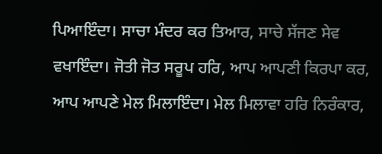ਪਿਆਇੰਦਾ। ਸਾਚਾ ਮੰਦਰ ਕਰ ਤਿਆਰ, ਸਾਚੇ ਸੱਜਣ ਸੇਵ ਵਖਾਇੰਦਾ। ਜੋਤੀ ਜੋਤ ਸਰੂਪ ਹਰਿ, ਆਪ ਆਪਣੀ ਕਿਰਪਾ ਕਰ, ਆਪ ਆਪਣੇ ਮੇਲ ਮਿਲਾਇੰਦਾ। ਮੇਲ ਮਿਲਾਵਾ ਹਰਿ ਨਿਰੰਕਾਰ,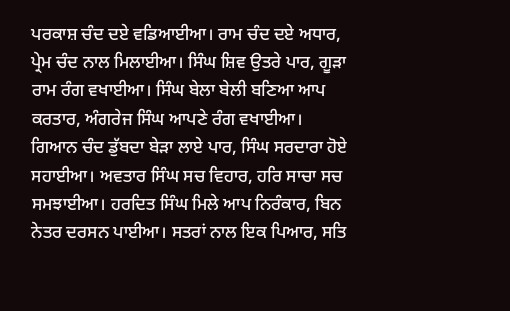ਪਰਕਾਸ਼ ਚੰਦ ਦਏ ਵਡਿਆਈਆ। ਰਾਮ ਚੰਦ ਦਏ ਅਧਾਰ, ਪ੍ਰੇਮ ਚੰਦ ਨਾਲ ਮਿਲਾਈਆ। ਸਿੰਘ ਸ਼ਿਵ ਉਤਰੇ ਪਾਰ, ਗੂੜਾ ਰਾਮ ਰੰਗ ਵਖਾਈਆ। ਸਿੰਘ ਬੇਲਾ ਬੇਲੀ ਬਣਿਆ ਆਪ ਕਰਤਾਰ, ਅੰਗਰੇਜ ਸਿੰਘ ਆਪਣੇ ਰੰਗ ਵਖਾਈਆ। ਗਿਆਨ ਚੰਦ ਡੁੱਬਦਾ ਬੇੜਾ ਲਾਏ ਪਾਰ, ਸਿੰਘ ਸਰਦਾਰਾ ਹੋਏ ਸਹਾਈਆ। ਅਵਤਾਰ ਸਿੰਘ ਸਚ ਵਿਹਾਰ, ਹਰਿ ਸਾਚਾ ਸਚ ਸਮਝਾਈਆ। ਹਰਦਿਤ ਸਿੰਘ ਮਿਲੇ ਆਪ ਨਿਰੰਕਾਰ, ਬਿਨ ਨੇਤਰ ਦਰਸਨ ਪਾਈਆ। ਸਤਰਾਂ ਨਾਲ ਇਕ ਪਿਆਰ, ਸਤਿ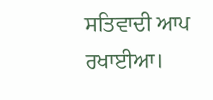ਸਤਿਵਾਦੀ ਆਪ ਰਖਾਈਆ।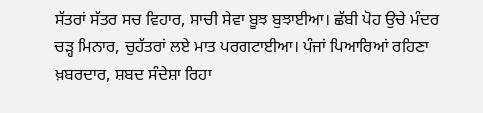ਸੱਤਰਾਂ ਸੱਤਰ ਸਚ ਵਿਹਾਰ, ਸਾਚੀ ਸੇਵਾ ਬੂਝ ਬੁਝਾਈਆ। ਛੱਬੀ ਪੋਹ ਉਚੇ ਮੰਦਰ ਚੜ੍ਹ ਮਿਨਾਰ, ਚੁਹੱਤਰਾਂ ਲਏ ਮਾਤ ਪਰਗਟਾਈਆ। ਪੰਜਾਂ ਪਿਆਰਿਆਂ ਰਹਿਣਾ ਖ਼ਬਰਦਾਰ, ਸ਼ਬਦ ਸੰਦੇਸ਼ਾ ਰਿਹਾ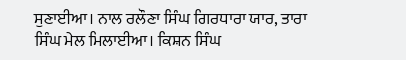ਸੁਣਾਈਆ। ਨਾਲ ਰਲੌਣਾ ਸਿੰਘ ਗਿਰਧਾਰਾ ਯਾਰ, ਤਾਰਾ ਸਿੰਘ ਮੇਲ ਮਿਲਾਈਆ। ਕਿਸ਼ਨ ਸਿੰਘ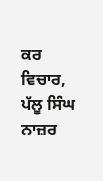ਕਰ ਵਿਚਾਰ, ਪੱਲੂ ਸਿੰਘ ਨਾਜ਼ਰ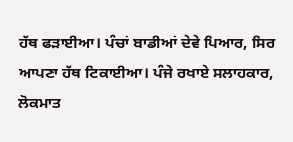ਹੱਥ ਫੜਾਈਆ। ਪੰਚਾਂ ਬਾਡੀਆਂ ਦੇਵੇ ਪਿਆਰ, ਸਿਰ ਆਪਣਾ ਹੱਥ ਟਿਕਾਈਆ। ਪੰਜੇ ਰਖਾਏ ਸਲਾਹਕਾਰ, ਲੋਕਮਾਤ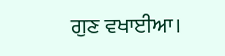ਗੁਣ ਵਖਾਈਆ।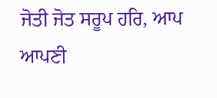ਜੋਤੀ ਜੋਤ ਸਰੂਪ ਹਰਿ, ਆਪ ਆਪਣੀ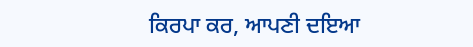ਕਿਰਪਾ ਕਰ, ਆਪਣੀ ਦਇਆ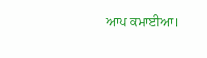ਆਪ ਕਮਾਈਆ।